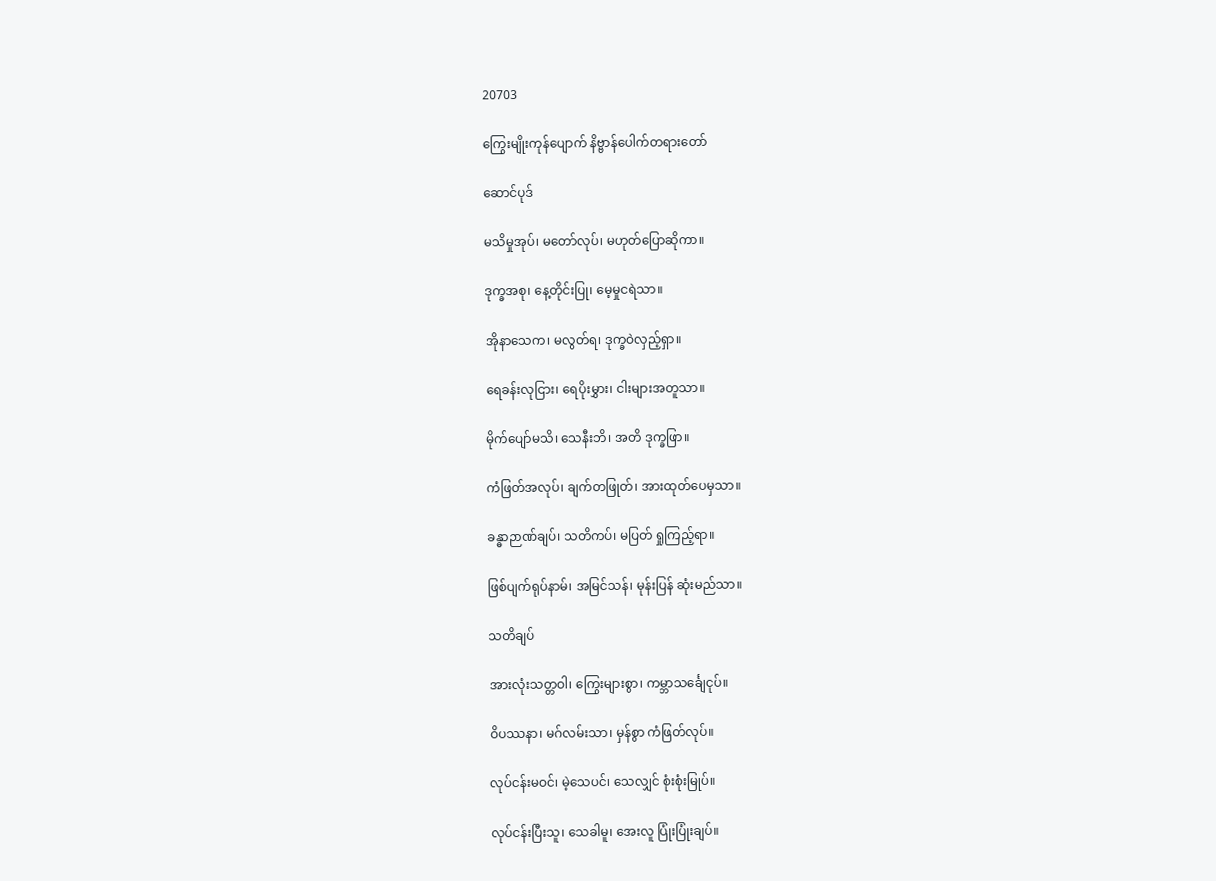20703

ကြွေးမျိုးကုန်ပျောက် နိဗ္ဗာန်ပေါက်တရားတော်

ဆောင်ပုဒ်

မသိမှုအုပ်၊ မတော်လုပ်၊ မဟုတ်ပြောဆိုကာ။

ဒုက္ခအစု၊ နေ့တိုင်းပြု၊ မေ့မှုငရဲသာ။

အိုနာသေက၊ မလွတ်ရ၊ ဒုက္ခဝဲလှည့်ရှာ။

ရေခန်းလုငြား၊ ရေပိုးမွှား၊ ငါးများအတူသာ။

မိုက်ပျော်မသိ၊ သေနီးဘိ၊ အတိ ဒုက္ခဖြာ။

ကံဖြတ်အလုပ်၊ ချက်တဖြုတ်၊ အားထုတ်ပေမှသာ။

ခန္ဓာဉာဏ်ချပ်၊ သတိကပ်၊ မပြတ် ရှုကြည့်ရာ။

ဖြစ်ပျက်ရုပ်နာမ်၊ အမြင်သန်၊ မုန်းပြန် ဆုံးမည်သာ။

သတိချပ်

အားလုံးသတ္တဝါ၊ ကြွေးများစွာ၊ ကမ္ဘာသင်္ချေငုပ်။

ဝိပဿနာ၊ မဂ်လမ်းသာ၊ မှန်စွာ ကံဖြတ်လုပ်။

လုပ်ငန်းမဝင်၊ မဲ့သေပင်၊ သေလျှင် စုံးစုံးမြုပ်။

လုပ်ငန်းပြီးသူ၊ သေခါမူ၊ အေးလူ ပြုံးပြုံးချပ်။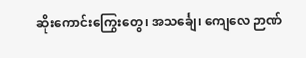ဆိုးကောင်းကြွေးတွေ၊ အသင်္ချေ၊ ကျေလေ ဉာဏ်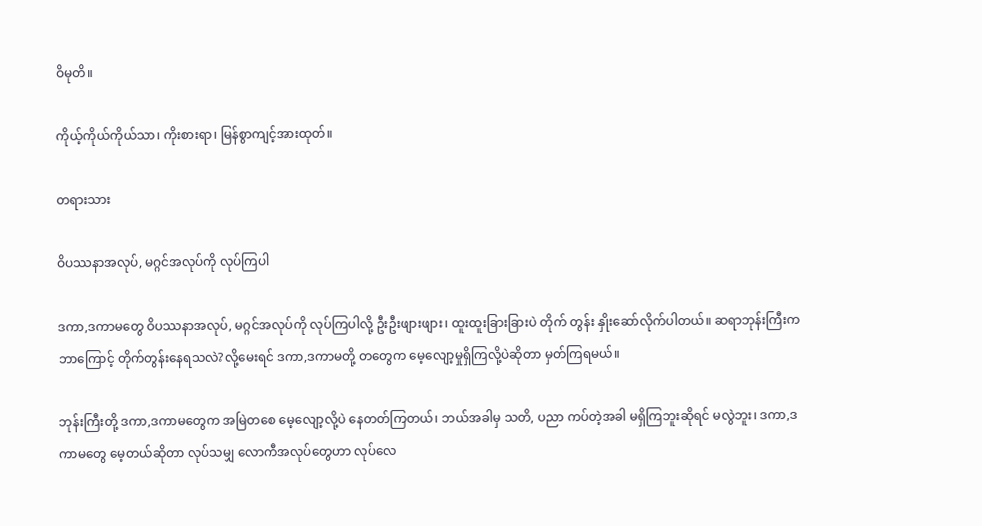ဝိမုတိ။

ကိုယ့်ကိုယ်ကိုယ်သာ၊ ကိုးစားရာ၊ မြန်စွာကျင့်အားထုတ်။

တရားသား

ဝိပဿနာအလုပ်, မဂ္ဂင်အလုပ်ကို လုပ်ကြပါ

ဒကာ,ဒကာမတွေ ဝိပဿနာအလုပ်, မဂ္ဂင်အလုပ်ကို လုပ်ကြပါလို့ ဦးဦးဖျားဖျား၊ ထူးထူးခြားခြားပဲ တိုက် တွန်း နှိုးဆော်လိုက်ပါတယ်။ ဆရာဘုန်းကြီးက ဘာကြောင့် တိုက်တွန်းနေရသလဲ?လို့မေးရင် ဒကာ,ဒကာမတို့ တတွေက မေ့လျော့မှုရှိကြလို့ပဲဆိုတာ မှတ်ကြရမယ်။

ဘုန်းကြီးတို့ ဒကာ,ဒကာမတွေက အမြဲတစေ မေ့လျော့လို့ပဲ နေတတ်ကြတယ်၊ ဘယ်အခါမှ သတိ, ပညာ ကပ်တဲ့အခါ မရှိကြဘူးဆိုရင် မလွဲဘူး၊ ဒကာ,ဒကာမတွေ မေ့တယ်ဆိုတာ လုပ်သမျှ လောကီအလုပ်တွေဟာ လုပ်လေ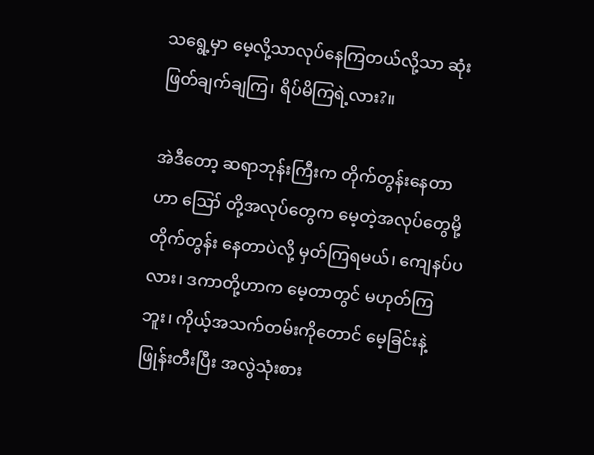သရွေ့မှာ မေ့လို့သာလုပ်နေကြတယ်လို့သာ ဆုံးဖြတ်ချက်ချကြ၊ ရိပ်မိကြရဲ့လား?။

အဲဒီတော့ ဆရာဘုန်းကြီးက တိုက်တွန်းနေတာဟာ ဪ တို့အလုပ်တွေက မေ့တဲ့အလုပ်တွေမို့ တိုက်တွန်း နေတာပဲလို့ မှတ်ကြရမယ်၊ ကျေနပ်ပလား၊ ဒကာတို့ဟာက မေ့တာတွင် မဟုတ်ကြဘူး၊ ကိုယ့်အသက်တမ်းကိုတောင် မေ့ခြင်းနဲ့ ဖြုန်းတီးပြီး အလွဲသုံးစား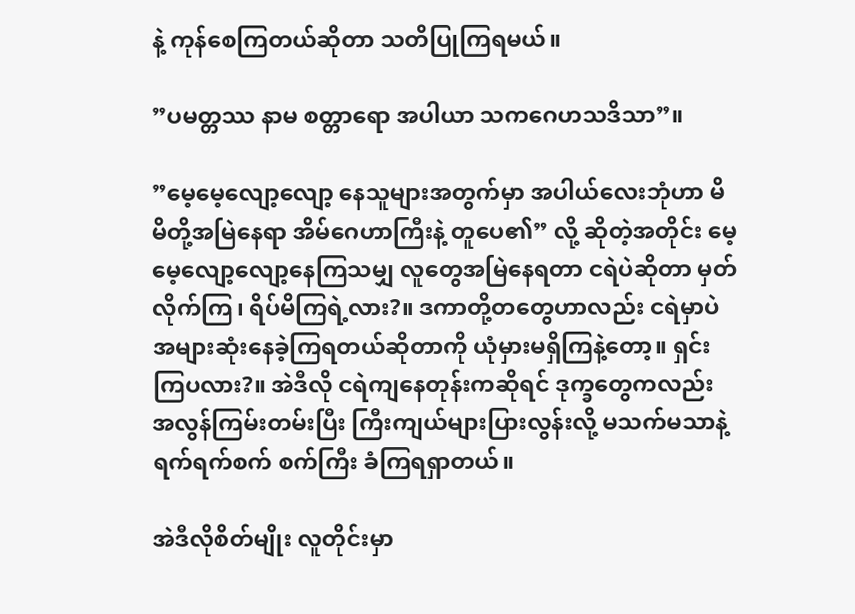နဲ့ ကုန်စေကြတယ်ဆိုတာ သတိပြုကြရမယ်။

”ပမတ္တဿ နာမ စတ္တာရော အပါယာ သကဂေဟသဒိသာ”။

”မေ့မေ့လျော့လျော့ နေသူများအတွက်မှာ အပါယ်လေးဘုံဟာ မိမိတို့အမြဲနေရာ အိမ်ဂေဟာကြီးနဲ့ တူပေ၏” လို့ ဆိုတဲ့အတိုင်း မေ့မေ့လျော့လျော့နေကြသမျှ လူတွေအမြဲနေရတာ ငရဲပဲဆိုတာ မှတ်လိုက်ကြ၊ ရိပ်မိကြရဲ့လား?။ ဒကာတို့တတွေဟာလည်း ငရဲမှာပဲ အများဆုံးနေခဲ့ကြရတယ်ဆိုတာကို ယုံမှားမရှိကြနဲ့တော့။ ရှင်းကြပလား?။ အဲဒီလို ငရဲကျနေတုန်းကဆိုရင် ဒုက္ခတွေကလည်း အလွန်ကြမ်းတမ်းပြီး ကြီးကျယ်များပြားလွန်းလို့ မသက်မသာနဲ့ ရက်ရက်စက် စက်ကြီး ခံကြရရှာတယ်။

အဲဒီလိုစိတ်မျိုး လူတိုင်းမှာ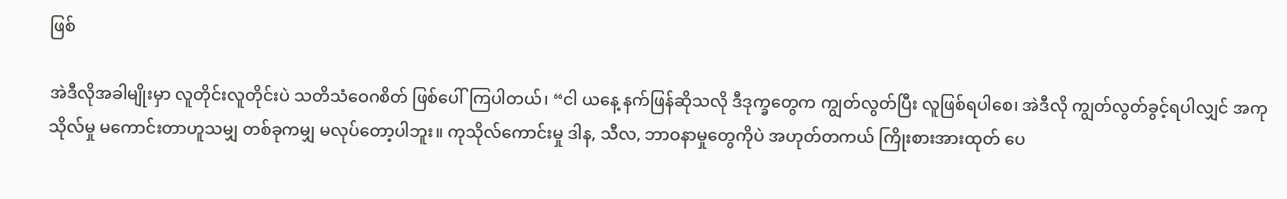ဖြစ်

အဲဒီလိုအခါမျိုးမှာ လူတိုင်းလူတိုင်းပဲ သတိသံဝေဂစိတ် ဖြစ်ပေါ်ကြပါတယ်၊ “ငါ ယနေ့ နက်ဖြန်ဆိုသလို ဒီဒုက္ခတွေက ကျွတ်လွတ်ပြီး လူဖြစ်ရပါစေ၊ အဲဒီလို ကျွတ်လွတ်ခွင့်ရပါလျှင် အကုသိုလ်မှု မကောင်းတာဟူသမျှ တစ်ခုကမျှ မလုပ်တော့ပါဘူး။ ကုသိုလ်ကောင်းမှု ဒါန, သီလ, ဘာဝနာမှုတွေကိုပဲ အဟုတ်တကယ် ကြိုးစားအားထုတ် ပေ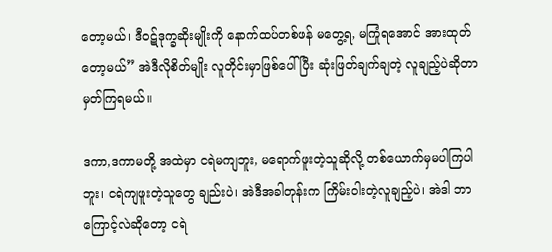တော့မယ်၊ ဒီဝဋ်ဒုက္ခဆိုးမျိုးကို နောက်ထပ်တစ်ဖန် မတွေ့ရ, မကြုံရအောင် အားထုတ်တော့မယ်” အဲဒီလိုစိတ်မျိုး လူတိုင်းမှာဖြစ်ပေါ်ပြီး ဆုံးဖြတ်ချက်ချတဲ့ လူချည့်ပဲဆိုတာ မှတ်ကြရမယ်။

ဒကာ,ဒကာမတို့ အထဲမှာ ငရဲမကျဘူး, မရောက်ဖူးတဲ့သူဆိုလို့ တစ်ယောက်မှမပါကြပါဘူး၊ ငရဲကျဖူးတဲ့သူတွေ ချည်းပဲ၊ အဲဒီအခါတုန်းက ကြိမ်းဝါးတဲ့လူချည့်ပဲ၊ အဲဒါ ဘာကြောင့်လဲဆိုတော့ ငရဲ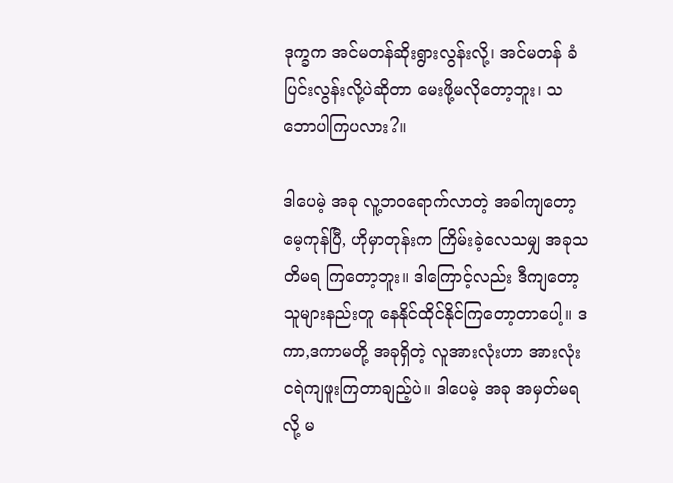ဒုက္ခက အင်မတန်ဆိုးရွားလွန်းလို့၊ အင်မတန် ခံပြင်းလွန်းလို့ပဲဆိုတာ မေးဖို့မလိုတော့ဘူး၊ သဘောပါကြပလား?။

ဒါပေမဲ့ အခု လူ့ဘဝရောက်လာတဲ့ အခါကျတော့ မေ့ကုန်ပြီ, ဟိုမှာတုန်းက ကြိမ်းခဲ့လေသမျှ အခုသတိမရ ကြတော့ဘူး။ ဒါကြောင့်လည်း ဒီကျတော့ သူများနည်းတူ နေနိုင်ထိုင်နိုင်ကြတော့တာပေါ့။ ဒကာ,ဒကာမတို့ အခုရှိတဲ့ လူအားလုံးဟာ အားလုံး ငရဲကျဖူးကြတာချည့်ပဲ။ ဒါပေမဲ့ အခု အမှတ်မရလို့ မ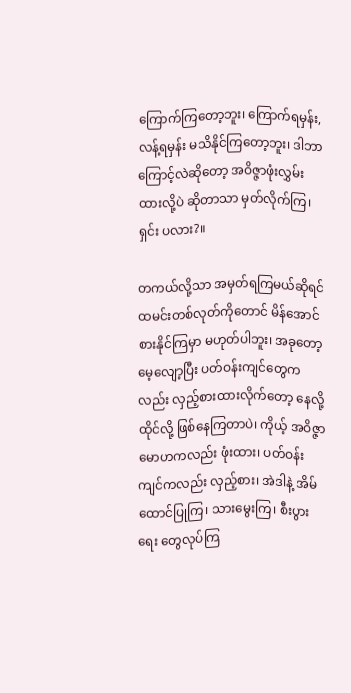ကြောက်ကြတော့ဘူး၊ ကြောက်ရမှန်း, လန့်ရမှန်း မသိနိုင်ကြတော့ဘူး၊ ဒါဘာကြောင့်လဲဆိုတော့ အဝိဇ္ဇာဖုံးလွှမ်းထားလို့ပဲ ဆိုတာသာ မှတ်လိုက်ကြ၊ ရှင်း ပလား?။

တကယ်လို့သာ အမှတ်ရကြမယ်ဆိုရင် ထမင်းတစ်လုတ်ကိုတောင် မိန်အောင်စားနိုင်ကြမှာ မဟုတ်ပါဘူး၊ အခုတော့ မေ့လျော့ပြီး ပတ်ဝန်းကျင်တွေကလည်း လှည့်စားထားလိုက်တော့ နေလို့ထိုင်လို့ ဖြစ်နေကြတာပဲ၊ ကိုယ့် အဝိဇ္ဇာမောဟကလည်း ဖုံးထား၊ ပတ်ဝန်းကျင်ကလည်း လှည့်စား၊ အဲဒါနဲ့ အိမ်ထောင်ပြုကြ၊ သားမွေးကြ၊ စီးပွားရေး တွေလုပ်ကြ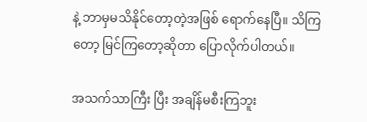နဲ့ ဘာမှမသိနိုင်တော့တဲ့အဖြစ် ရောက်နေပြီ။ သိကြတော့ မြင်ကြတော့ဆိုတာ ပြောလိုက်ပါတယ်။

အသက်သာကြီး ပြီး အချိန်မစီးကြဘူး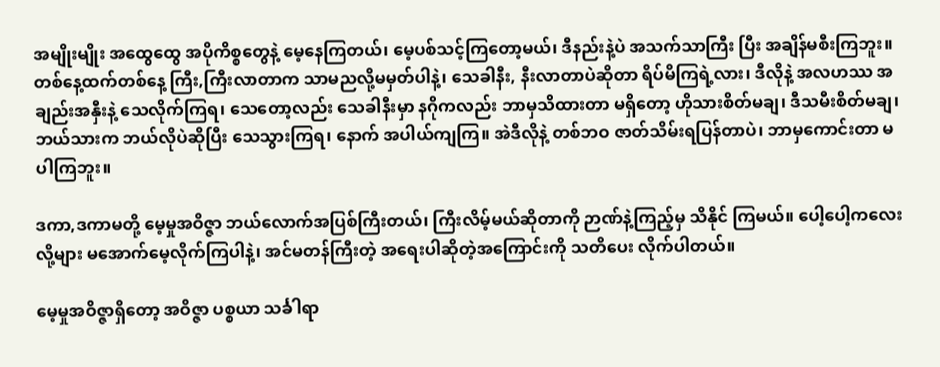အမျိုးမျိုး အထွေထွေ အပိုကိစ္စတွေနဲ့ မေ့နေကြတယ်၊ မေ့ပစ်သင့်ကြတော့မယ်၊ ဒီနည်းနဲ့ပဲ အသက်သာကြီး ပြီး အချိန်မစီးကြဘူး။ တစ်နေ့ထက်တစ်နေ့ ကြီး,ကြီးလာတာက သာမညလို့မမှတ်ပါနဲ့၊ သေခါနီး, နီးလာတာပဲဆိုတာ ရိပ်မိကြရဲ့လား၊ ဒီလိုနဲ့ အလဟဿ အချည်းအနှီးနဲ့ သေလိုက်ကြရ၊ သေတော့လည်း သေခါနီးမှာ နဂိုကလည်း ဘာမှသိထားတာ မရှိတော့ ဟိုသားစိတ်မချ၊ ဒီသမီးစိတ်မချ၊ ဘယ်သားက ဘယ်လိုပဲဆိုပြီး သေသွားကြရ၊ နောက် အပါယ်ကျကြ။ အဲဒီလိုနဲ့ တစ်ဘဝ ဇာတ်သိမ်းရပြန်တာပဲ၊ ဘာမှကောင်းတာ မပါကြဘူး။

ဒကာ,ဒကာမတို့ မေ့မှုအဝိဇ္ဇာ ဘယ်လောက်အပြစ်ကြီးတယ်၊ ကြီးလိမ့်မယ်ဆိုတာကို ဉာဏ်နဲ့ကြည့်မှ သိနိုင် ကြမယ်။ ပေါ့ပေါ့ကလေးလို့များ မအောက်မေ့လိုက်ကြပါနဲ့၊ အင်မတန်ကြီးတဲ့ အရေးပါဆိုတဲ့အကြောင်းကို သတိပေး လိုက်ပါတယ်။

မေ့မှုအဝိဇ္ဇာရှိတော့ အဝိဇ္ဇာ ပစ္စယာ သင်္ခါရာ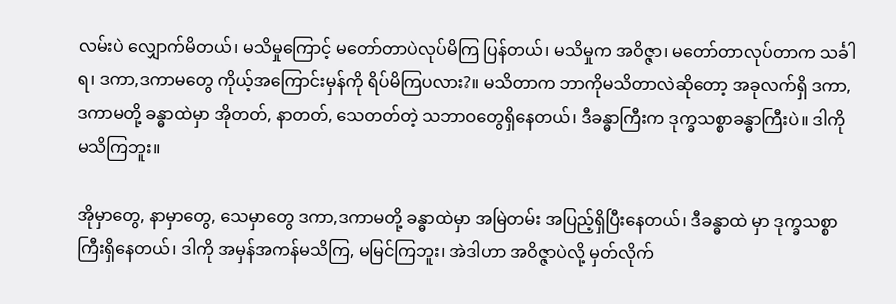လမ်းပဲ လျှောက်မိတယ်၊ မသိမှုကြောင့် မတော်တာပဲလုပ်မိကြ ပြန်တယ်၊ မသိမှုက အဝိဇ္ဇာ၊ မတော်တာလုပ်တာက သင်္ခါရ၊ ဒကာ,ဒကာမတွေ ကိုယ့်အကြောင်းမှန်ကို ရိပ်မိကြပလား?။ မသိတာက ဘာကိုမသိတာလဲဆိုတော့ အခုလက်ရှိ ဒကာ,ဒကာမတို့ ခန္ဓာထဲမှာ အိုတတ်, နာတတ်, သေတတ်တဲ့ သဘာဝတွေရှိနေတယ်၊ ဒီခန္ဓာကြီးက ဒုက္ခသစ္စာခန္ဓာကြီးပဲ။ ဒါကို မသိကြဘူး။

အိုမှာတွေ, နာမှာတွေ, သေမှာတွေ ဒကာ,ဒကာမတို့ ခန္ဓာထဲမှာ အမြဲတမ်း အပြည့်ရှိပြီးနေတယ်၊ ဒီခန္ဓာထဲ မှာ ဒုက္ခသစ္စာကြီးရှိနေတယ်၊ ဒါကို အမှန်အကန်မသိကြ, မမြင်ကြဘူး၊ အဲဒါဟာ အဝိဇ္ဇာပဲလို့ မှတ်လိုက်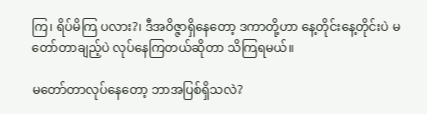ကြ၊ ရိပ်မိကြ ပလား?၊ ဒီအဝိဇ္ဇာရှိနေတော့ ဒကာတို့ဟာ နေ့တိုင်းနေ့တိုင်းပဲ မတော်တာချည့်ပဲ လုပ်နေကြတယ်ဆိုတာ သိကြရမယ်။

မတော်တာလုပ်နေတော့ ဘာအပြစ်ရှိသလဲ?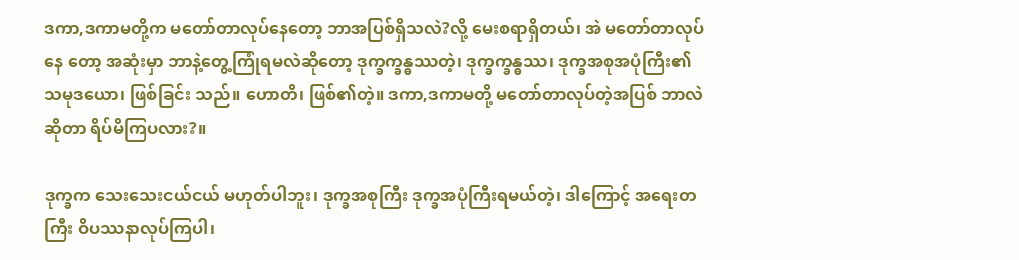ဒကာ,ဒကာမတို့က မတော်တာလုပ်နေတော့ ဘာအပြစ်ရှိသလဲ?လို့ မေးစရာရှိတယ်၊ အဲ မတော်တာလုပ်နေ တော့ အဆုံးမှာ ဘာနဲ့တွေ့ကြုံရမလဲဆိုတော့ ဒုက္ခက္ခန္ဓဿတဲ့၊ ဒုက္ခက္ခန္ဓဿ၊ ဒုက္ခအစုအပုံကြီး၏ သမုဒယော၊ ဖြစ်ခြင်း သည်။ ဟောတိ၊ ဖြစ်၏တဲ့။ ဒကာ,ဒကာမတို့ မတော်တာလုပ်တဲ့အပြစ် ဘာလဲဆိုတာ ရိပ်မိကြပလား?။

ဒုက္ခက သေးသေးငယ်ငယ် မဟုတ်ပါဘူး၊ ဒုက္ခအစုကြီး ဒုက္ခအပုံကြီးရမယ်တဲ့၊ ဒါကြောင့် အရေးတကြီး ဝိပဿနာလုပ်ကြပါ၊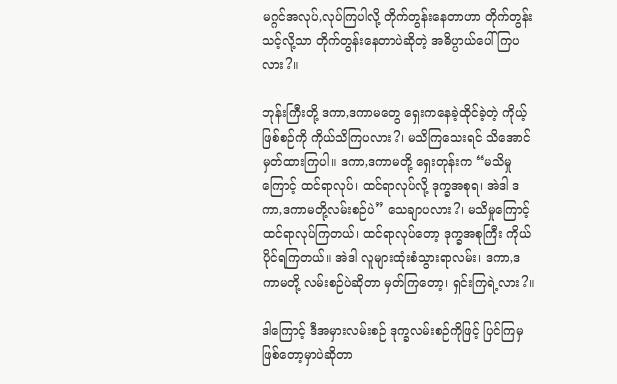မဂ္ဂင်အလုပ်,လုပ်ကြပါလို့ တိုက်တွန်းနေတာဟာ တိုက်တွန်းသင့်လို့သာ တိုက်တွန်းနေတာပဲဆိုတဲ့ အဓိပ္ပာယ်ပေါ်ကြပလား?။

ဘုန်းကြီးတို့ ဒကာ,ဒကာမတွေ ရှေးကနေခဲ့ထိုင်ခဲ့တဲ့ ကိုယ့်ဖြစ်စဉ်ကို ကိုယ်သိကြပလား?၊ မသိကြသေးရင် သိအောင် မှတ်ထားကြပါ။ ဒကာ,ဒကာမတို့ ရှေးတုန်းက “မသိမှုကြောင့် ထင်ရာလုပ်၊ ထင်ရာလုပ်လို့ ဒုက္ခအစုရ၊ အဲဒါ ဒကာ,ဒကာမတို့လမ်းစဉ်ပဲ” သေချာပလား?၊ မသိမှုကြောင့် ထင်ရာလုပ်ကြတယ်၊ ထင်ရာလုပ်တော့ ဒုက္ခအစုကြီး ကိုယ်ပိုင်ရကြတယ်။ အဲဒါ လူများထုံးစံသွားရာလမ်း၊ ဒကာ,ဒကာမတို့ လမ်းစဉ်ပဲဆိုတာ မှတ်ကြတော့၊ ရှင်းကြရဲ့လား?။

ဒါကြောင့် ဒီအမှားလမ်းစဉ် ဒုက္ခလမ်းစဉ်ကိုဖြင့် ပြင်ကြမှဖြစ်တော့မှာပဲဆိုတာ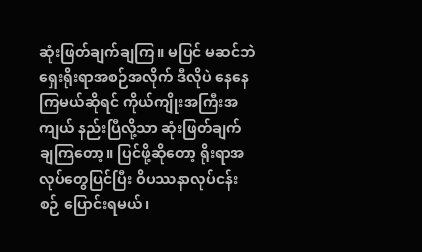ဆုံးဖြတ်ချက်ချကြ။ မပြင် မဆင်ဘဲ ရှေးရိုးရာအစဉ်အလိုက် ဒီလိုပဲ နေနေကြမယ်ဆိုရင် ကိုယ်ကျိုးအကြီးအကျယ် နည်းပြီလို့သာ ဆုံးဖြတ်ချက် ချကြတော့။ ပြင်ဖို့ဆိုတော့ ရိုးရာအလုပ်တွေပြင်ပြီး ဝိပဿနာလုပ်ငန်းစဉ် ပြောင်းရမယ်၊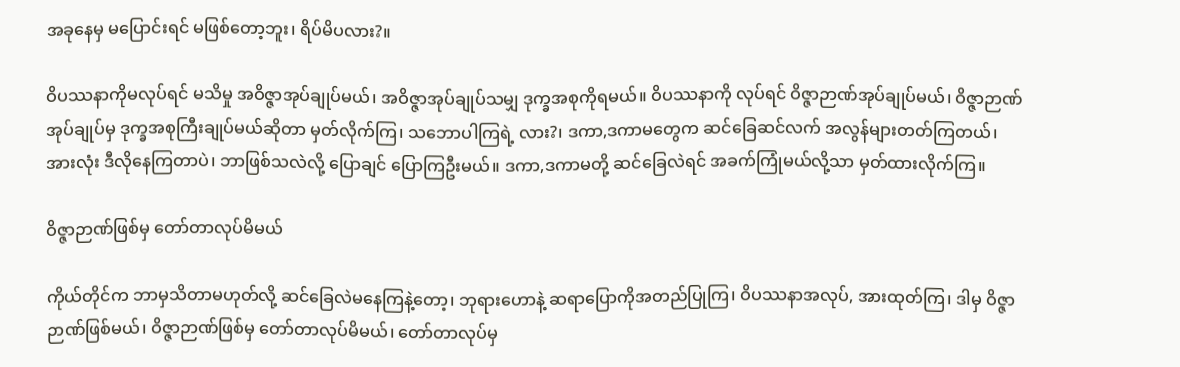အခုနေမှ မပြောင်းရင် မဖြစ်တော့ဘူး၊ ရိပ်မိပလား?။

ဝိပဿနာကိုမလုပ်ရင် မသိမှု အဝိဇ္ဇာအုပ်ချုပ်မယ်၊ အဝိဇ္ဇာအုပ်ချုပ်သမျှ ဒုက္ခအစုကိုရမယ်။ ဝိပဿနာကို လုပ်ရင် ဝိဇ္ဇာဉာဏ်အုပ်ချုပ်မယ်၊ ဝိဇ္ဇာဉာဏ်အုပ်ချုပ်မှ ဒုက္ခအစုကြီးချုပ်မယ်ဆိုတာ မှတ်လိုက်ကြ၊ သဘောပါကြရဲ့ လား?၊ ဒကာ,ဒကာမတွေက ဆင်ခြေဆင်လက် အလွန်များတတ်ကြတယ်၊ အားလုံး ဒီလိုနေကြတာပဲ၊ ဘာဖြစ်သလဲလို့ ပြောချင် ပြောကြဦးမယ်။ ဒကာ,ဒကာမတို့ ဆင်ခြေလဲရင် အခက်ကြုံမယ်လို့သာ မှတ်ထားလိုက်ကြ။

ဝိဇ္ဇာဉာဏ်ဖြစ်မှ တော်တာလုပ်မိမယ်

ကိုယ်တိုင်က ဘာမှသိတာမဟုတ်လို့ ဆင်ခြေလဲမနေကြနဲ့တော့၊ ဘုရားဟောနဲ့ ဆရာပြောကိုအတည်ပြုကြ၊ ဝိပဿနာအလုပ်, အားထုတ်ကြ၊ ဒါမှ ဝိဇ္ဇာဉာဏ်ဖြစ်မယ်၊ ဝိဇ္ဇာဉာဏ်ဖြစ်မှ တော်တာလုပ်မိမယ်၊ တော်တာလုပ်မှ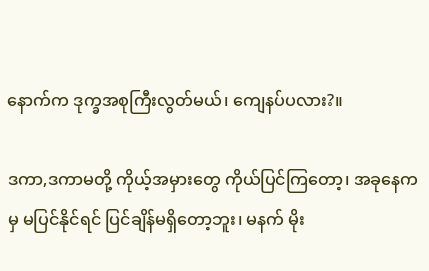နောက်က ဒုက္ခအစုကြီးလွတ်မယ်၊ ကျေနပ်ပလား?။

ဒကာ,ဒကာမတို့ ကိုယ့်အမှားတွေ ကိုယ်ပြင်ကြတော့၊ အခုနေကမှ မပြင်နိုင်ရင် ပြင်ချိန်မရှိတော့ဘူး၊ မနက် မိုး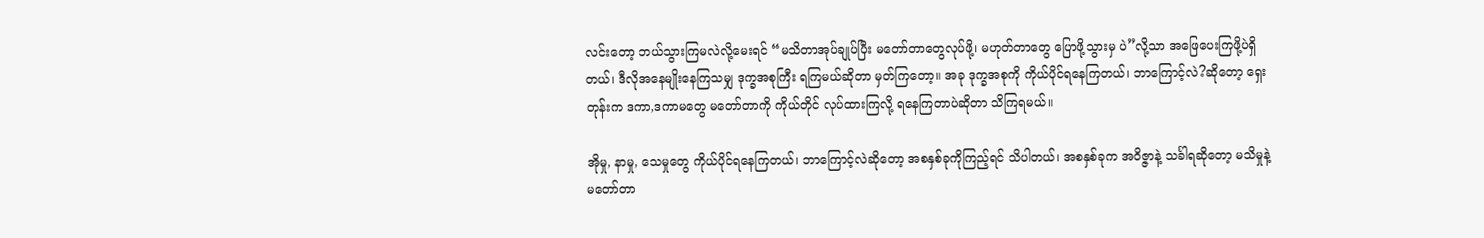လင်းတော့ ဘယ်သွားကြမလဲလို့မေးရင် “မသိတာအုပ်ချုပ်ပြီး မတော်တာတွေလုပ်ဖို့၊ မဟုတ်တာတွေ ပြောဖို့သွားမှ ပဲ”လို့သာ အဖြေပေးကြဖို့ပဲရှိတယ်၊ ဒီလိုအနေမျိုးနေကြသမျှ ဒုက္ခအစုကြီး ရကြမယ်ဆိုတာ မှတ်ကြတော့။ အခု ဒုက္ခအစုကို ကိုယ်ပိုင်ရနေကြတယ်၊ ဘာကြောင့်လဲ?ဆိုတော့ ရှေးတုန်းက ဒကာ,ဒကာမတွေ မတော်တာကို ကိုယ်တိုင် လုပ်ထားကြလို့ ရနေကြတာပဲဆိုတာ သိကြရမယ်။

အိုမှု, နာမှု, သေမှုတွေ ကိုယ်ပိုင်ရနေကြတယ်၊ ဘာကြောင့်လဲဆိုတော့ အစနှစ်ခုကိုကြည့်ရင် သိပါတယ်၊ အစနှစ်ခုက အဝိဇ္ဇာနဲ့ သင်္ခါရဆိုတော့ မသိမှုနဲ့ မတော်တာ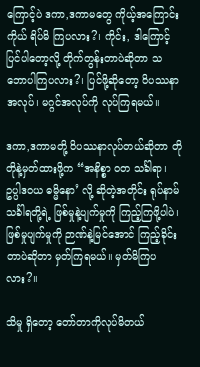ကြောင့်ပဲ ဒကာ,ဒကာမတွေ ကိုယ့်အကြောင်းကိုယ် ရိပ်မိ ကြပလား?၊ ကိုင်း, ဒါကြောင့် ပြင်ပါတော့လို့ တိုက်တွန်းတာပဲဆိုတာ သဘောပါကြပလား?၊ ပြင်ဖို့ဆိုတော့ ဝိပဿနာ အလုပ်၊ မဂ္ဂင်အလုပ်ကို လုပ်ကြရမယ်။

ဒကာ,ဒကာမတို့ ဝိပဿနာလုပ်တယ်ဆိုတာ တိုတိုနဲ့မှတ်ထားဖို့က “အနိစ္စာ ဝတ သင်္ခါရာ၊ ဥပ္ပါဒဝယ ဓမ္မိနော’ လို့ ဆိုတဲ့အတိုင်း ရုပ်နာမ်သင်္ခါရတို့ရဲ့ ဖြစ်မှုနဲ့ပျက်မှုကို ကြည့်ကြဖို့ပါပဲ၊ ဖြစ်မှုပျက်မှုကို ဉာဏ်နဲ့မြင်အောင် ကြည့်ခိုင်း တာပဲဆိုတာ မှတ်ကြရမယ်။ မှတ်မိကြပလား?။

သိမှု ရှိတော့ တော်တာကိုလုပ်မိတယ်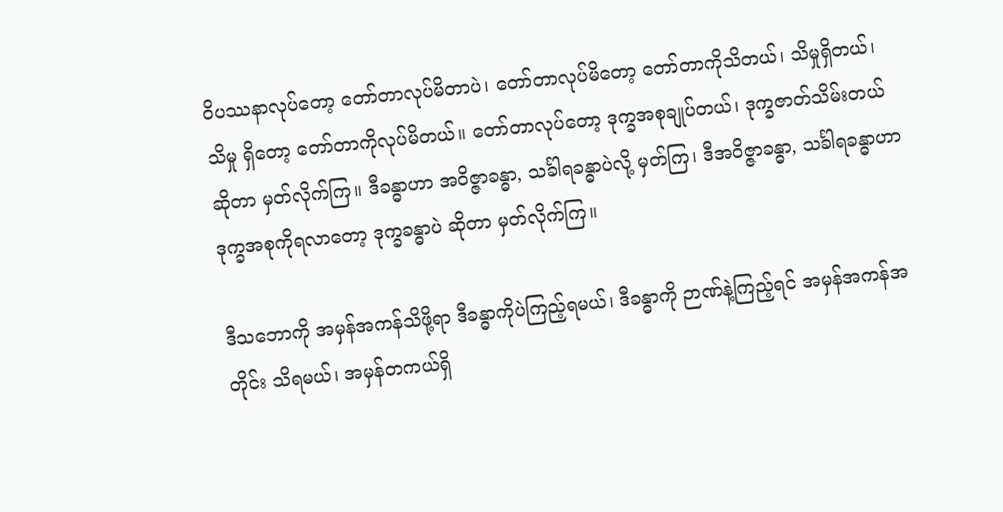ဝိပဿနာလုပ်တော့ တော်တာလုပ်မိတာပဲ၊ တော်တာလုပ်မိတော့ တော်တာကိုသိတယ်၊ သိမှုရှိတယ်၊ သိမှု ရှိတော့ တော်တာကိုလုပ်မိတယ်။ တော်တာလုပ်တော့ ဒုက္ခအစုချုပ်တယ်၊ ဒုက္ခဇာတ်သိမ်းတယ်ဆိုတာ မှတ်လိုက်ကြ။ ဒီခန္ဓာဟာ အဝိဇ္ဇာခန္ဓာ, သင်္ခါရခန္ဓာပဲလို့ မှတ်ကြ၊ ဒီအဝိဇ္ဇာခန္ဓာ, သင်္ခါရခန္ဓာဟာ ဒုက္ခအစုကိုရလာတော့ ဒုက္ခခန္ဓာပဲ ဆိုတာ မှတ်လိုက်ကြ။

ဒီသဘောကို အမှန်အကန်သိဖို့ရာ ဒီခန္ဓာကိုပဲကြည့်ရမယ်၊ ဒီခန္ဓာကို ဉာဏ်နဲ့ကြည့်ရင် အမှန်အကန်အတိုင်း သိရမယ်၊ အမှန်တကယ်ရှိ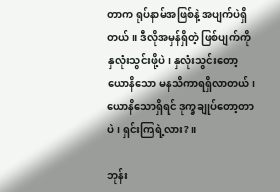တာက ရုပ်နာမ်အဖြစ်နဲ့ အပျက်ပဲရှိတယ်။ ဒီလိုအမှန်ရှိတဲ့ ဖြစ်ပျက်ကို နှလုံးသွင်းဖို့ပဲ၊ နှလုံးသွင်းတော့ ယောနိသော မနသိကာရရှိလာတယ်၊ ယောနိသောရှိရင် ဒုက္ခချုပ်တော့တာပဲ၊ ရှင်းကြရဲ့လား?။

ဘုန်း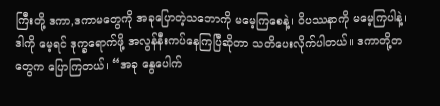ကြီးတို့ ဒကာ,ဒကာမတွေကို အခုပြောတဲ့သဘောကို မမေ့ကြစေနဲ့၊ ဝိပဿနာကို မမေ့ကြပါနဲ့၊ ဒါကို မေ့ရင် ဒုက္ခရောက်ဖို့ အလွန်နီးကပ်နေကြပြီဆိုတာ သတိပေးလိုက်ပါတယ်။ ဒကာတို့တတွေက ပြောကြတယ်၊ “အခု နွေပေါက်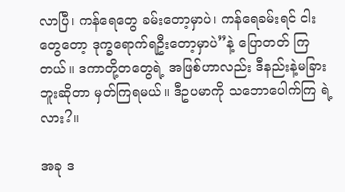လာပြီ၊ ကန်ရေတွေ ခမ်းတော့မှာပဲ၊ ကန်ရေခမ်းရင် ငါးတွေတော့ ဒုက္ခရောက်ရဦးတော့မှာပဲ”နဲ့ ပြောတတ် ကြတယ်။ ဒကာတို့တတွေရဲ့ အဖြစ်ဟာလည်း ဒီနည်းနဲ့မခြားဘူးဆိုတာ မှတ်ကြရမယ်။ ဒီဥပမာကို သဘောပေါက်ကြ ရဲ့လား?။

အခု ဒ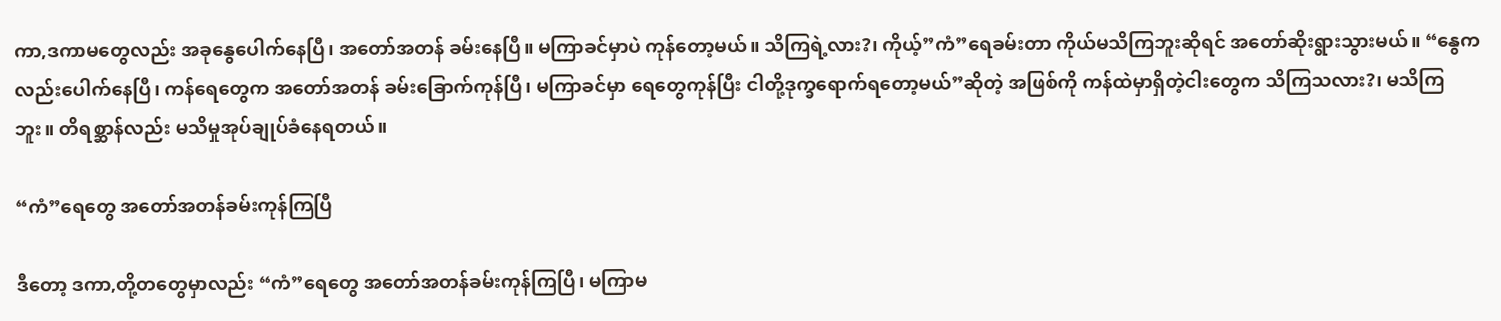ကာ,ဒကာမတွေလည်း အခုနွေပေါက်နေပြီ၊ အတော်အတန် ခမ်းနေပြီ။ မကြာခင်မှာပဲ ကုန်တော့မယ်။ သိကြရဲ့လား?၊ ကိုယ့်”ကံ”ရေခမ်းတာ ကိုယ်မသိကြဘူးဆိုရင် အတော်ဆိုးရွားသွားမယ်။ “နွေကလည်းပေါက်နေပြီ၊ ကန်ရေတွေက အတော်အတန် ခမ်းခြောက်ကုန်ပြီ၊ မကြာခင်မှာ ရေတွေကုန်ပြီး ငါတို့ဒုက္ခရောက်ရတော့မယ်”ဆိုတဲ့ အဖြစ်ကို ကန်ထဲမှာရှိတဲ့ငါးတွေက သိကြသလား?၊ မသိကြဘူး။ တိရစ္ဆာန်လည်း မသိမှုအုပ်ချုပ်ခံနေရတယ်။

“ကံ”ရေတွေ အတော်အတန်ခမ်းကုန်ကြပြီ

ဒီတော့ ဒကာ,တို့တတွေမှာလည်း “ကံ”ရေတွေ အတော်အတန်ခမ်းကုန်ကြပြီ၊ မကြာမ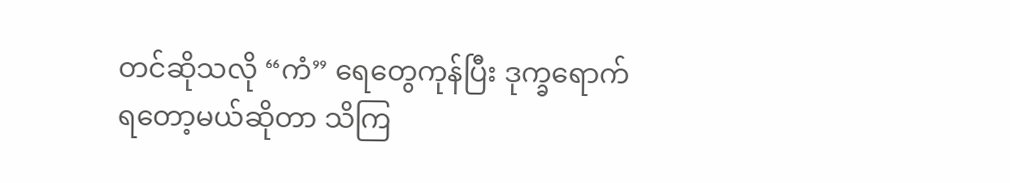တင်ဆိုသလို “ကံ” ရေတွေကုန်ပြီး ဒုက္ခရောက်ရတော့မယ်ဆိုတာ သိကြ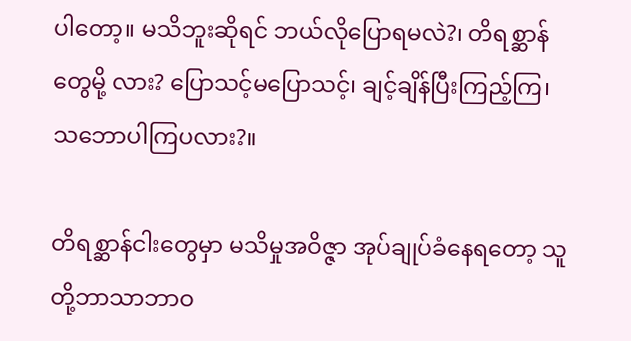ပါတော့။ မသိဘူးဆိုရင် ဘယ်လိုပြောရမလဲ?၊ တိရစ္ဆာန်တွေမို့ လား? ပြောသင့်မပြောသင့်၊ ချင့်ချိန်ပြီးကြည့်ကြ၊ သဘောပါကြပလား?။

တိရစ္ဆာန်ငါးတွေမှာ မသိမှုအဝိဇ္ဇာ အုပ်ချုပ်ခံနေရတော့ သူတို့ဘာသာဘာဝ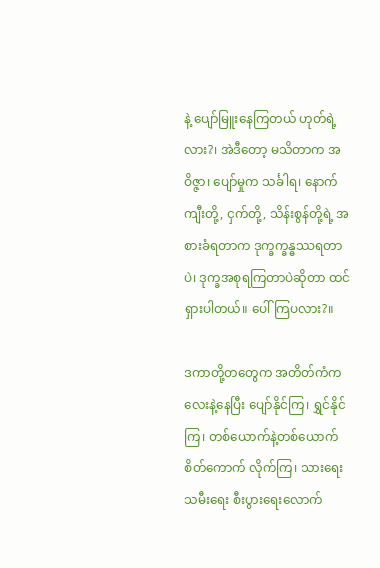နဲ့ ပျော်မြူးနေကြတယ် ဟုတ်ရဲ့ လား?၊ အဲဒီတော့ မသိတာက အဝိဇ္ဇာ၊ ပျော်မှုက သင်္ခါရ၊ နောက် ကျီးတို့, ငှက်တို့, သိန်းစွန်တို့ရဲ့ အစားခံရတာက ဒုက္ခက္ခန္ဓဿရတာပဲ၊ ဒုက္ခအစုရကြတာပဲဆိုတာ ထင်ရှားပါတယ်။ ပေါ်ကြပလား?။

ဒကာတို့တတွေက အတိတ်ကံကလေးနဲ့နေပြီး ပျော်နိုင်ကြ၊ ရွှင်နိုင်ကြ၊ တစ်ယောက်နဲ့တစ်ယောက် စိတ်ကောက် လိုက်ကြ၊ သားရေးသမီးရေး စီးပွားရေးလောက်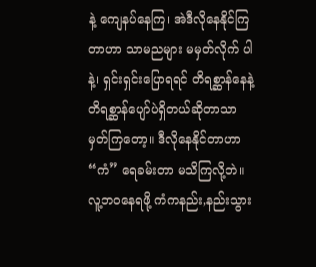နဲ့ ကျေနပ်နေကြ၊ အဲဒီလိုနေနိုင်ကြတာဟာ သာမညများ မမှတ်လိုက် ပါနဲ့၊ ရှင်းရှင်းပြောရရင် တိရစ္ဆာန်နေနဲ့ တိရစ္ဆာန်ပျော်ပဲရှိတယ်ဆိုတာသာ မှတ်ကြတော့။ ဒီလိုနေနိုင်တာဟာ “ကံ” ရေခမ်းတာ မသိကြလို့ဘဲ။ လူ့ဘဝနေရဖို့ ကံကနည်း,နည်းသွား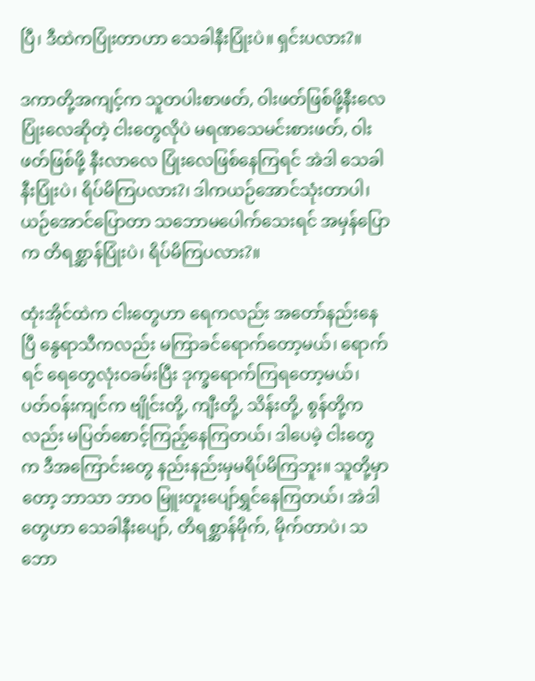ပြီ၊ ဒီထဲကပြုံးတာဟာ သေခါနီးပြုံးပဲ။ ရှင်းပလား?။

ဒကာတို့အကျင့်က သူတပါးစာဖတ်, ဝါးဖတ်ဖြစ်ဖို့နီးလေ ပြုံးလေဆိုတဲ့ ငါးတွေလိုပဲ မရဏသေမင်းစားဖတ်, ဝါးဖတ်ဖြစ်ဖို့ နီးလာလေ ပြုံးလေဖြစ်နေကြရင် အဲဒါ သေခါနီးပြုံးပဲ၊ ရိပ်မိကြပလား?၊ ဒါကယဉ်အောင်သုံးတာပါ၊ ယဉ်အောင်ပြောတာ သဘောမပေါက်သေးရင် အမှန်ပြောက တိရစ္ဆာန်ပြုံးပဲ၊ ရိပ်မိကြပလား?။

ထုံးအိုင်ထဲက ငါးတွေဟာ ရေကလည်း အတော်နည်းနေပြီ နွေရာသီကလည်း မကြာခင်ရောက်တော့မယ်၊ ရောက်ရင် ရေတွေလုံးဝခမ်းပြီး ဒုက္ခရောက်ကြရတော့မယ်၊ ပတ်ဝန်းကျင်က ဗျိုင်းတို့, ကျီးတို့, သိန်းတို့, စွန်တို့ကလည်း မပြတ်စောင့်ကြည့်နေကြတယ်၊ ဒါပေမဲ့ ငါးတွေက ဒီအကြောင်းတွေ နည်းနည်းမှမရိပ်မိကြဘူး။ သူတို့မှာတော့ ဘာသာ ဘာဝ မြူးတူးပျော်ရွှင်နေကြတယ်၊ အဲဒါတွေဟာ သေခါနီးပျော်, တိရစ္ဆာန်မိုက်, မိုက်တာပဲ၊ သဘော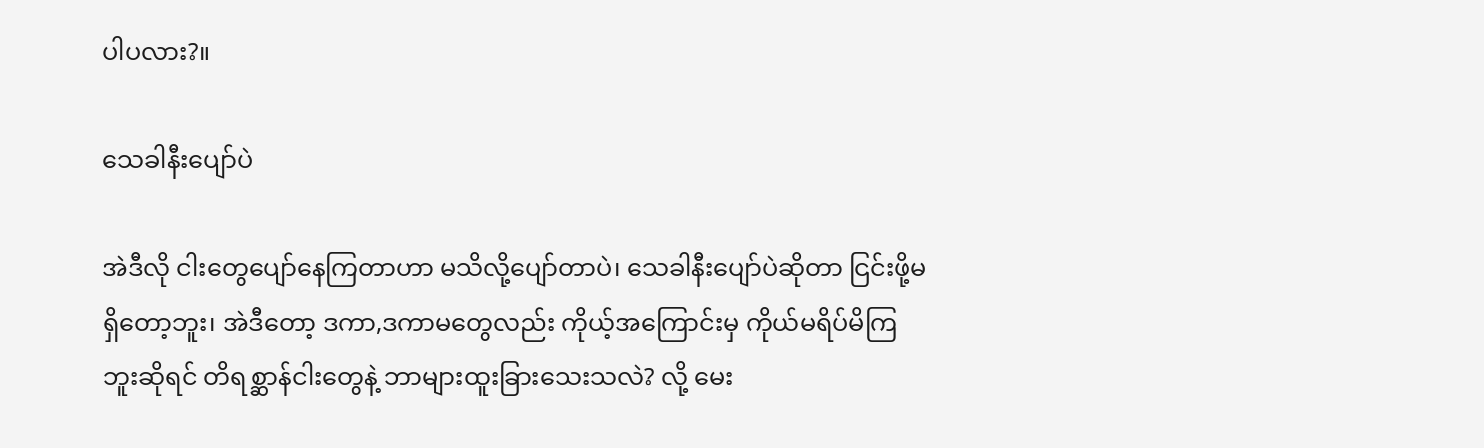ပါပလား?။

သေခါနီးပျော်ပဲ

အဲဒီလို ငါးတွေပျော်နေကြတာဟာ မသိလို့ပျော်တာပဲ၊ သေခါနီးပျော်ပဲဆိုတာ ငြင်းဖို့မရှိတော့ဘူး၊ အဲဒီတော့ ဒကာ,ဒကာမတွေလည်း ကိုယ့်အကြောင်းမှ ကိုယ်မရိပ်မိကြဘူးဆိုရင် တိရစ္ဆာန်ငါးတွေနဲ့ ဘာများထူးခြားသေးသလဲ? လို့ မေး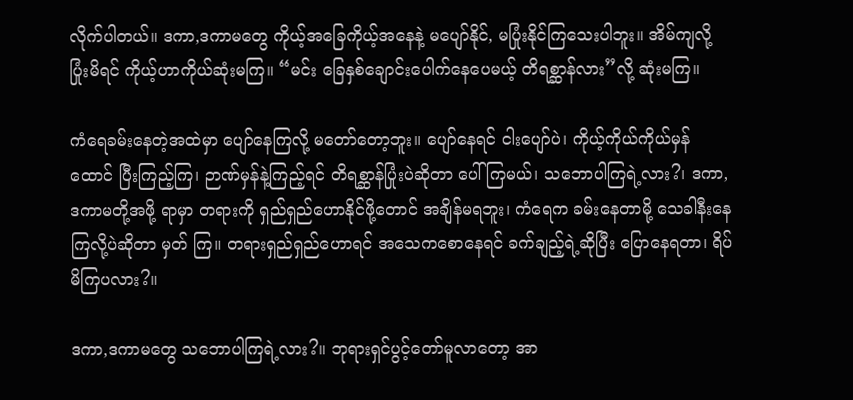လိုက်ပါတယ်။ ဒကာ,ဒကာမတွေ ကိုယ့်အခြေကိုယ့်အနေနဲ့ မပျော်နိုင်, မပြုံးနိုင်ကြသေးပါဘူး။ အိမ်ကျလို့ ပြုံးမိရင် ကိုယ့်ဟာကိုယ်ဆုံးမကြ။ “မင်း ခြေနှစ်ချောင်းပေါက်နေပေမယ့် တိရစ္ဆာန်လား”လို့ ဆုံးမကြ။

ကံရေခမ်းနေတဲ့အထဲမှာ ပျော်နေကြလို့ မတော်တော့ဘူး။ ပျော်နေရင် ငါးပျော်ပဲ၊ ကိုယ့်ကိုယ်ကိုယ်မှန်ထောင် ပြီးကြည့်ကြ၊ ဉာဏ်မှန်နဲ့ကြည့်ရင် တိရစ္ဆာန်ပြုံးပဲဆိုတာ ပေါ်ကြမယ်၊ သဘောပါကြရဲ့လား?၊ ဒကာ,ဒကာမတို့အဖို့ ရာမှာ တရားကို ရှည်ရှည်ဟောနိုင်ဖို့တောင် အချိန်မရဘူး၊ ကံရေက ခမ်းနေတာမို့ သေခါနီးနေကြလို့ပဲဆိုတာ မှတ် ကြ။ တရားရှည်ရှည်ဟောရင် အသေကစောနေရင် ခက်ချည့်ရဲ့ဆိုပြီး ပြောနေရတာ၊ ရိပ်မိကြပလား?။

ဒကာ,ဒကာမတွေ သဘောပါကြရဲ့လား?။ ဘုရားရှင်ပွင့်တော်မူလာတော့ အာ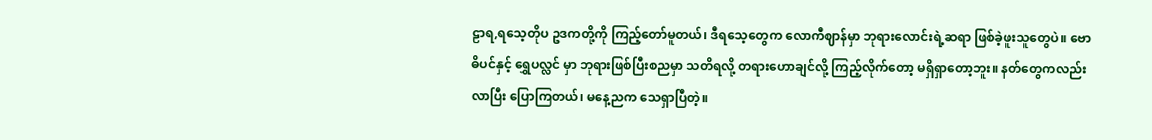ဠာရ,ရသေ့တိုပ ဥဒကတို့ကို ကြည့်တော်မူတယ်၊ ဒီရသေ့တွေက လောကီဈာန်မှာ ဘုရားလောင်းရဲ့ဆရာ ဖြစ်ခဲ့ဖူးသူတွေပဲ။ ဗောဓိပင်နှင့် ရွှေပလ္လင် မှာ ဘုရားဖြစ်ပြီးစညမှာ သတိရလို့ တရားဟောချင်လို့ ကြည့်လိုက်တော့ မရှိရှာတော့ဘူး။ နတ်တွေကလည်း လာပြီး ပြောကြတယ်၊ မနေ့ညက သေရှာပြီတဲ့။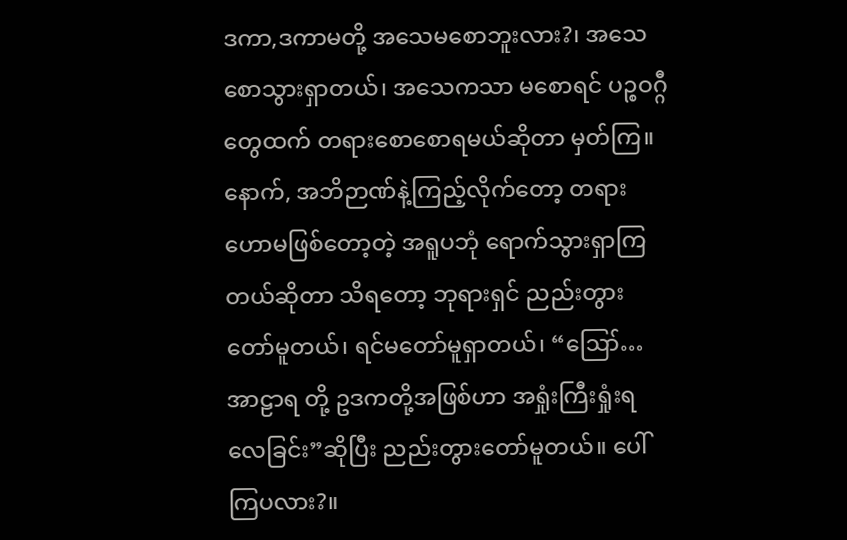ဒကာ,ဒကာမတို့ အသေမစောဘူးလား?၊ အသေစောသွားရှာတယ်၊ အသေကသာ မစောရင် ပဉ္စဝဂ္ဂီတွေထက် တရားစောစောရမယ်ဆိုတာ မှတ်ကြ။ နောက်, အဘိဉာဏ်နဲ့ကြည့်လိုက်တော့ တရားဟောမဖြစ်တော့တဲ့ အရူပဘုံ ရောက်သွားရှာကြတယ်ဆိုတာ သိရတော့ ဘုရားရှင် ညည်းတွားတော်မူတယ်၊ ရင်မတော်မူရှာတယ်၊ “ဪ…အာဠာရ တို့ ဥဒကတို့အဖြစ်ဟာ အရှုံးကြီးရှုံးရလေခြင်း”ဆိုပြီး ညည်းတွားတော်မူတယ်။ ပေါ်ကြပလား?။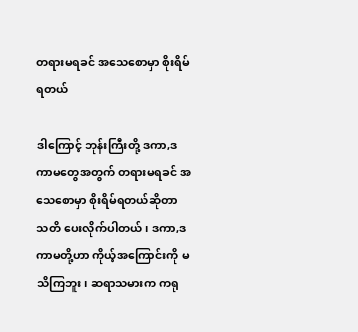တရားမရခင် အသေစောမှာ စိုးရိမ်ရတယ်

ဒါကြောင့် ဘုန်းကြီးတို့ ဒကာ,ဒကာမတွေအတွက် တရားမရခင် အသေစောမှာ စိုးရိမ်ရတယ်ဆိုတာ သတိ ပေးလိုက်ပါတယ်၊ ဒကာ,ဒကာမတို့ဟာ ကိုယ့်အကြောင်းကို မသိကြဘူး၊ ဆရာသမားက ကရု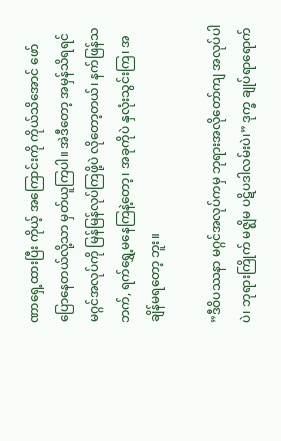ဏာရှေ့ထားပြီး ကိုယ့် အကြောင်းကို ကိုယ်သိအောင် ဖော်ပြောနေတယ်လို့သာ မှတ်ယူကြပါ။ အဲဒီတော့ အမှန်သိရရင် မဂ္ဂင်အလုပ်ကို မြန်မြန်လုပ်ကြဖို့ပဲ လိုတော့တယ်၊ နက်ဖြန်သဘက်, ရက်ရွှေ့မနေကြနဲ့တော့၊ အခုကိုပဲ နှလုံးသွင်းကြ၊ အချိန်မရတော့ ဘူး။

”ဒီဝိပဿနာ မဂ္ဂင်အလုပ်ကမှ ဘုရားအလိုတော်ကျ အလုပ်ပါပဲ၊ ဘုရားကြိုက် မဇ္ဈိမ ပဋိပဒါလမ်းပဲ၊” ဒုက္ခ ချုပ်ရာရောက်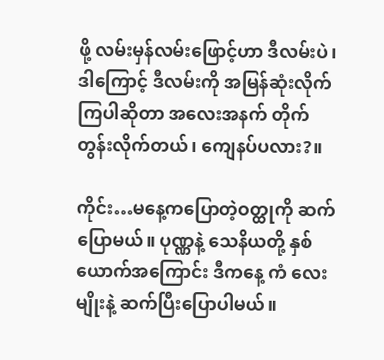ဖို့ လမ်းမှန်လမ်းဖြောင့်ဟာ ဒီလမ်းပဲ၊ ဒါကြောင့် ဒီလမ်းကို အမြန်ဆုံးလိုက်ကြပါဆိုတာ အလေးအနက် တိုက်တွန်းလိုက်တယ်၊ ကျေနပ်ပလား?။

ကိုင်း…မနေ့ကပြောတဲ့ဝတ္ထုကို ဆက်ပြောမယ်။ ပုဏ္ဏနဲ့ သေနိယတို့ နှစ်ယောက်အကြောင်း ဒီကနေ့ ကံ လေးမျိုးနဲ့ ဆက်ပြီးပြောပါမယ်။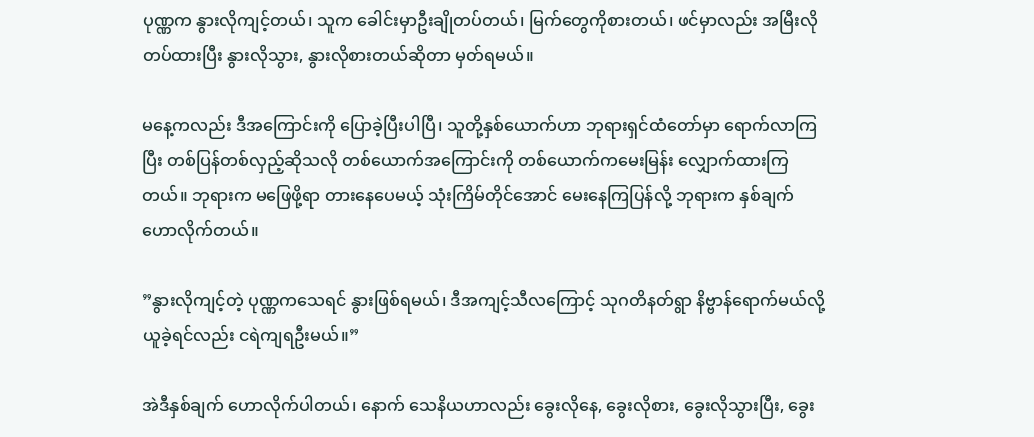ပုဏ္ဏက နွားလိုကျင့်တယ်၊ သူက ခေါင်းမှာဦးချိုတပ်တယ်၊ မြက်တွေကိုစားတယ်၊ ဖင်မှာလည်း အမြီးလိုတပ်ထားပြီး နွားလိုသွား, နွားလိုစားတယ်ဆိုတာ မှတ်ရမယ်။

မနေ့ကလည်း ဒီအကြောင်းကို ပြောခဲ့ပြီးပါပြီ၊ သူတို့နှစ်ယောက်ဟာ ဘုရားရှင်ထံတော်မှာ ရောက်လာကြပြီး တစ်ပြန်တစ်လှည့်ဆိုသလို တစ်ယောက်အကြောင်းကို တစ်ယောက်ကမေးမြန်း လျှောက်ထားကြတယ်။ ဘုရားက မဖြေဖို့ရာ တားနေပေမယ့် သုံးကြိမ်တိုင်အောင် မေးနေကြပြန်လို့ ဘုရားက နှစ်ချက်ဟောလိုက်တယ်။

”နွားလိုကျင့်တဲ့ ပုဏ္ဏကသေရင် နွားဖြစ်ရမယ်၊ ဒီအကျင့်သီလကြောင့် သုဂတိနတ်ရွာ နိဗ္ဗာန်ရောက်မယ်လို့ ယူခဲ့ရင်လည်း ငရဲကျရဦးမယ်။”

အဲဒီနှစ်ချက် ဟောလိုက်ပါတယ်၊ နောက် သေနိယဟာလည်း ခွေးလိုနေ, ခွေးလိုစား, ခွေးလိုသွားပြီး, ခွေး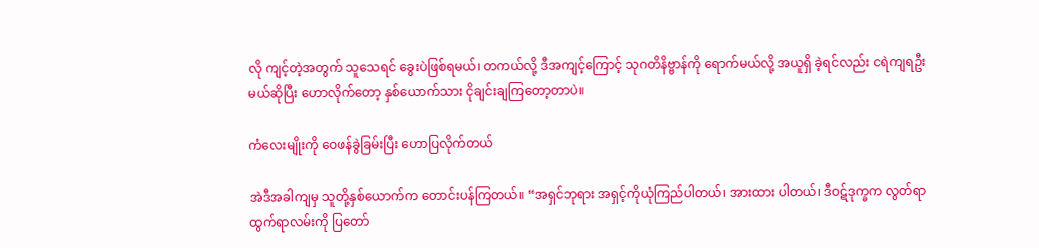လို ကျင့်တဲ့အတွက် သူသေရင် ခွေးပဲဖြစ်ရမယ်၊ တကယ်လို့ ဒီအကျင့်ကြောင့် သုဂတိနိဗ္ဗာန်ကို ရောက်မယ်လို့ အယူရှိ ခဲ့ရင်လည်း ငရဲကျရဦးမယ်ဆိုပြီး ဟောလိုက်တော့ နှစ်ယောက်သား ငိုချင်းချကြတော့တာပဲ။

ကံလေးမျိုးကို ဝေဖန်ခွဲခြမ်းပြီး ဟောပြလိုက်တယ်

အဲဒီအခါကျမှ သူတို့နှစ်ယောက်က တောင်းပန်ကြတယ်။ “အရှင်ဘုရား အရှင့်ကိုယုံကြည်ပါတယ်၊ အားထား ပါတယ်၊ ဒီဝဋ်ဒုက္ခက လွတ်ရာထွက်ရာလမ်းကို ပြတော်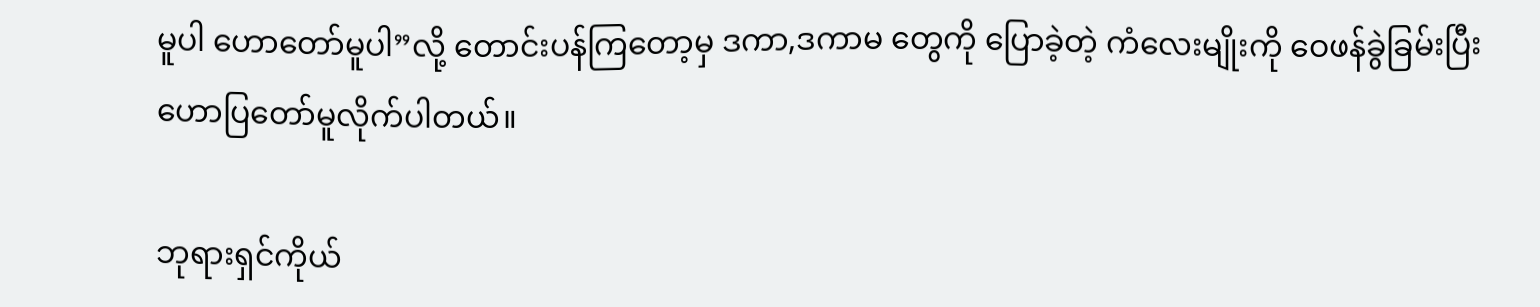မူပါ ဟောတော်မူပါ”လို့ တောင်းပန်ကြတော့မှ ဒကာ,ဒကာမ တွေကို ပြောခဲ့တဲ့ ကံလေးမျိုးကို ဝေဖန်ခွဲခြမ်းပြီး ဟောပြတော်မူလိုက်ပါတယ်။

ဘုရားရှင်ကိုယ်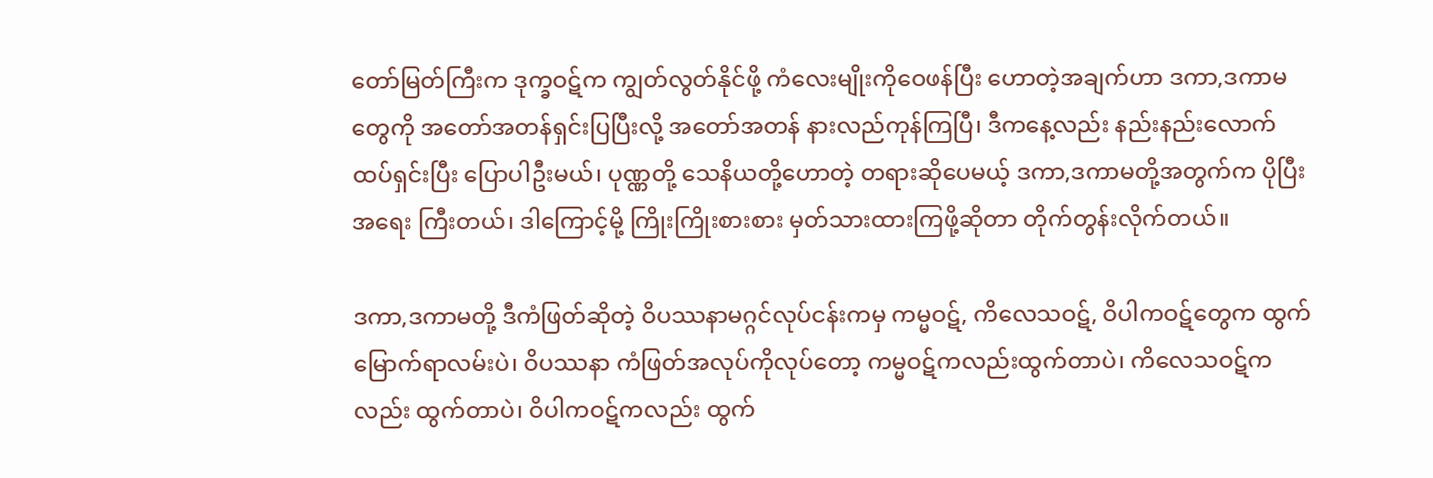တော်မြတ်ကြီးက ဒုက္ခဝဋ်က ကျွတ်လွတ်နိုင်ဖို့ ကံလေးမျိုးကိုဝေဖန်ပြီး ဟောတဲ့အချက်ဟာ ဒကာ,ဒကာမတွေကို အတော်အတန်ရှင်းပြပြီးလို့ အတော်အတန် နားလည်ကုန်ကြပြီ၊ ဒီကနေ့လည်း နည်းနည်းလောက် ထပ်ရှင်းပြီး ပြောပါဦးမယ်၊ ပုဏ္ဏတို့ သေနိယတို့ဟောတဲ့ တရားဆိုပေမယ့် ဒကာ,ဒကာမတို့အတွက်က ပိုပြီးအရေး ကြီးတယ်၊ ဒါကြောင့်မို့ ကြိုးကြိုးစားစား မှတ်သားထားကြဖို့ဆိုတာ တိုက်တွန်းလိုက်တယ်။

ဒကာ,ဒကာမတို့ ဒီကံဖြတ်ဆိုတဲ့ ဝိပဿနာမဂ္ဂင်လုပ်ငန်းကမှ ကမ္မဝဋ်, ကိလေသဝဋ်, ဝိပါကဝဋ်တွေက ထွက်မြောက်ရာလမ်းပဲ၊ ဝိပဿနာ ကံဖြတ်အလုပ်ကိုလုပ်တော့ ကမ္မဝဋ်ကလည်းထွက်တာပဲ၊ ကိလေသဝဋ်ကလည်း ထွက်တာပဲ၊ ဝိပါကဝဋ်ကလည်း ထွက်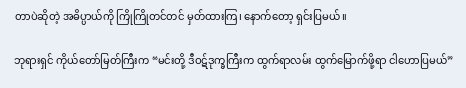တာပဲဆိုတဲ့ အဓိပ္ပာယ်ကို ကြိုကြိုတင်တင် မှတ်ထားကြ၊ နောက်တော့ ရှင်းပြမယ်။

ဘုရားရှင် ကိုယ်တော်မြတ်ကြီးက “မင်းတို့ ဒီဝဋ်ဒုက္ခကြီးက ထွက်ရာလမ်း ထွက်မြောက်ဖို့ရာ ငါဟောပြမယ်”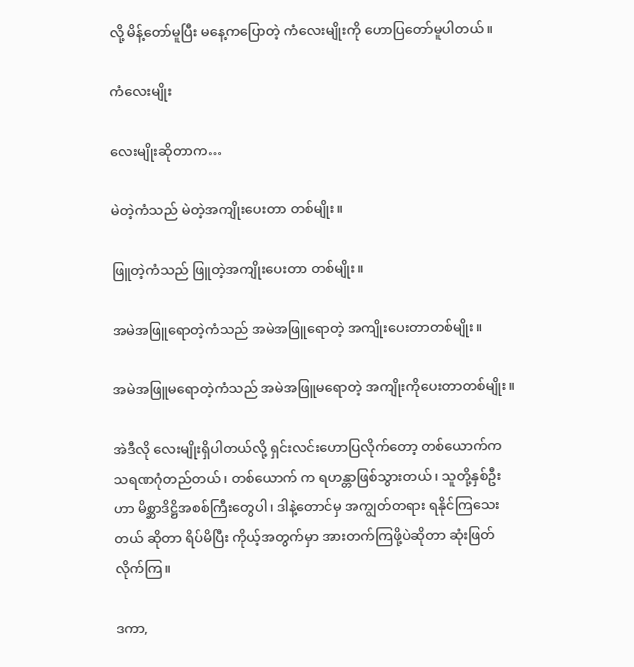လို့ မိန့်တော်မူပြီး မနေ့ကပြောတဲ့ ကံလေးမျိုးကို ဟောပြတော်မူပါတယ်။

ကံလေးမျိုး

လေးမျိုးဆိုတာက…

မဲတဲ့ကံသည် မဲတဲ့အကျိုးပေးတာ တစ်မျိုး။

ဖြူတဲ့ကံသည် ဖြူတဲ့အကျိုးပေးတာ တစ်မျိုး။

အမဲအဖြူရောတဲ့ကံသည် အမဲအဖြူရောတဲ့ အကျိုးပေးတာတစ်မျိုး။

အမဲအဖြူမရောတဲ့ကံသည် အမဲအဖြူမရောတဲ့ အကျိုးကိုပေးတာတစ်မျိုး။

အဲဒီလို လေးမျိုးရှိပါတယ်လို့ ရှင်းလင်းဟောပြလိုက်တော့ တစ်ယောက်က သရဏဂုံတည်တယ်၊ တစ်ယောက် က ရဟန္တာဖြစ်သွားတယ်၊ သူတို့နှစ်ဦးဟာ မိစ္ဆာဒိဋ္ဌိအစစ်ကြီးတွေပါ၊ ဒါနဲ့တောင်မှ အကျွတ်တရား ရနိုင်ကြသေးတယ် ဆိုတာ ရိပ်မိပြီး ကိုယ့်အတွက်မှာ အားတက်ကြဖို့ပဲဆိုတာ ဆုံးဖြတ်လိုက်ကြ။

ဒကာ,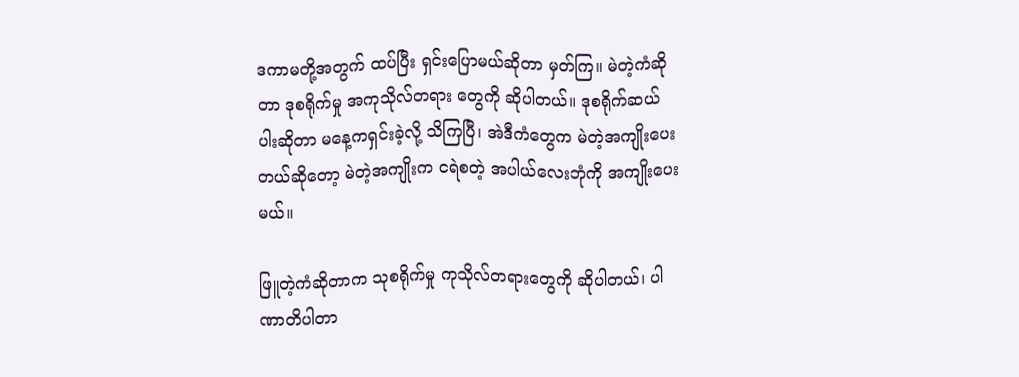ဒကာမတို့အတွက် ထပ်ပြီး ရှင်းပြောမယ်ဆိုတာ မှတ်ကြ။ မဲတဲ့ကံဆိုတာ ဒုစရိုက်မှု အကုသိုလ်တရား တွေကို ဆိုပါတယ်။ ဒုစရိုက်ဆယ်ပါးဆိုတာ မနေ့ကရှင်းခဲ့လို့ သိကြပြီ၊ အဲဒီကံတွေက မဲတဲ့အကျိုးပေးတယ်ဆိုတော့ မဲတဲ့အကျိုးက ငရဲစတဲ့ အပါယ်လေးဘုံကို အကျိုးပေးမယ်။

ဖြူတဲ့ကံဆိုတာက သုစရိုက်မှု ကုသိုလ်တရားတွေကို ဆိုပါတယ်၊ ပါဏာတိပါတာ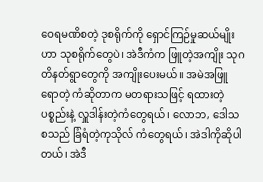ဝေရမဏိစတဲ့ ဒုစရိုက်ကို ရှောင်ကြဉ်မှုဆယ်မျိုးဟာ သုစရိုက်တွေပဲ၊ အဲဒီကံက ဖြူတဲ့အကျိုး သုဂတိနတ်ရွာတွေကို အကျိုးပေးမယ်။ အမဲအဖြူ ရောတဲ့ ကံဆိုတာက မတရားသဖြင့် ရထားတဲ့ပစ္စည်းနဲ့ လှူဒါန်းတဲ့ကံတွေရယ်၊ လောဘ, ဒေါသ စသည် ခြံရံတဲ့ကုသိုလ် ကံတွေရယ်၊ အဲဒါကိုဆိုပါတယ်၊ အဲဒီ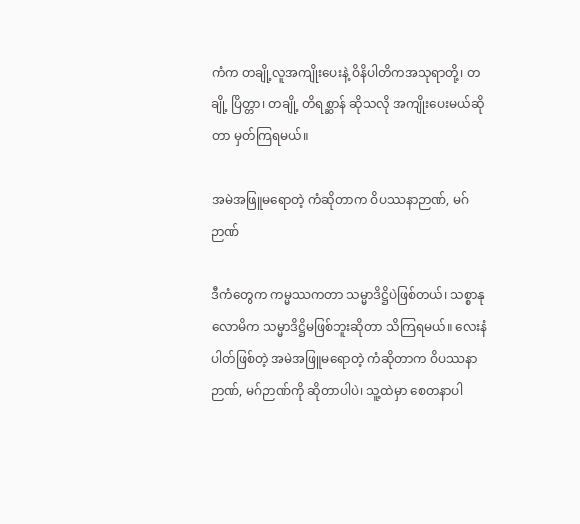ကံက တချို့လူအကျိုးပေးနဲ့ ဝိနိပါတိကအသုရာတို့၊ တချို့ ပြိတ္တာ၊ တချို့ တိရစ္ဆာန် ဆိုသလို အကျိုးပေးမယ်ဆိုတာ မှတ်ကြရမယ်။

အမဲအဖြူမရောတဲ့ ကံဆိုတာက ဝိပဿနာဉာဏ်, မဂ်ဉာဏ်

ဒီကံတွေက ကမ္မဿကတာ သမ္မာဒိဋ္ဌိပဲဖြစ်တယ်၊ သစ္စာနုလောမိက သမ္မာဒိဋ္ဌိမဖြစ်ဘူးဆိုတာ သိကြရမယ်။ လေးနံပါတ်ဖြစ်တဲ့ အမဲအဖြူမရောတဲ့ ကံဆိုတာက ဝိပဿနာဉာဏ်, မဂ်ဉာဏ်ကို ဆိုတာပါပဲ၊ သူ့ထဲမှာ စေတနာပါ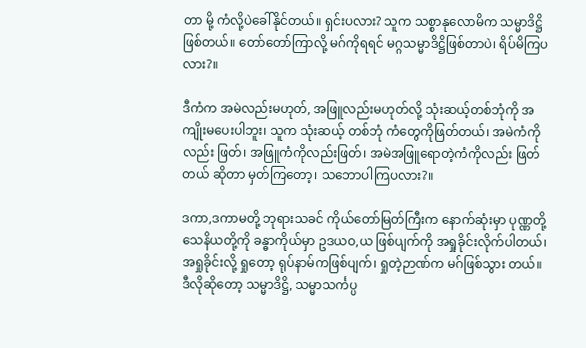တာ မို့ ကံလို့ပဲခေါ်နိုင်တယ်။ ရှင်းပလား? သူက သစ္စာနုလောမိက သမ္မာဒိဋ္ဌိဖြစ်တယ်။ တော်တော်ကြာလို့ မဂ်ကိုရရင် မဂ္ဂသမ္မာဒိဋ္ဌိဖြစ်တာပဲ၊ ရိပ်မိကြပလား?။

ဒီကံက အမဲလည်းမဟုတ်, အဖြူလည်းမဟုတ်လို့ သုံးဆယ့်တစ်ဘုံကို အကျိုးမပေးပါဘူး၊ သူက သုံးဆယ့် တစ်ဘုံ ကံတွေကိုဖြတ်တယ်၊ အမဲကံကိုလည်း ဖြတ်၊ အဖြူကံကိုလည်းဖြတ်၊ အမဲအဖြူရောတဲ့ကံကိုလည်း ဖြတ်တယ် ဆိုတာ မှတ်ကြတော့၊ သဘောပါကြပလား?။

ဒကာ,ဒကာမတို့ ဘုရားသခင် ကိုယ်တော်မြတ်ကြီးက နောက်ဆုံးမှာ ပုဏ္ဏတို့ သေနိယတို့ကို ခန္ဓာကိုယ်မှာ ဥဒယဝ,ယ ဖြစ်ပျက်ကို အရှုခိုင်းလိုက်ပါတယ်၊ အရှုခိုင်းလို့ ရှုတော့ ရုပ်နာမ်ကဖြစ်ပျက်၊ ရှုတဲ့ဉာဏ်က မဂ်ဖြစ်သွား တယ်။ ဒီလိုဆိုတော့ သမ္မာဒိဋ္ဌိ, သမ္မာသင်္ကပ္ပ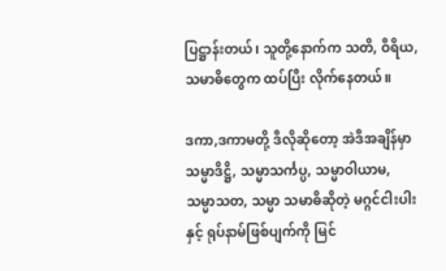ပြဋ္ဌာန်းတယ်၊ သူတို့နောက်က သတိ, ဝီရိယ, သမာဓိတွေက ထပ်ပြီး လိုက်နေတယ်။

ဒကာ,ဒကာမတို့ ဒီလိုဆိုတော့ အဲဒီအချိန်မှာ သမ္မာဒိဋ္ဌိ, သမ္မာသင်္ကပ္ပ, သမ္မာဝါယာမ, သမ္မာသတ, သမ္မာ သမာဓိဆိုတဲ့ မဂ္ဂင်ငါးပါးနှင့် ရုပ်နာမ်ဖြစ်ပျက်ကို မြင်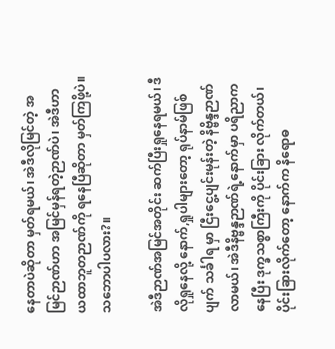နေတာပဲဆိုတာ မှတ်ရမယ်၊ အဲဒီလိုမြင်တဲ့ အမြင်ဉာဏ်ဟာ အမြင်မှန်ရတဲ့ဉာဏ်ပဲ၊ အဲဒီဟာ ယထာဘူတဉာဏ်ကို ရနေပြီဆိုတာ မှတ်ကြဖို့ပဲ။ သဘောပါပလား?။

အဲဒီဉာဏ်အမြင်အတိုင်း ဆက်ပြီးရှုနေရမယ်၊ ဒီလိုရှုနေလို့ နောက်,ရှုပါများတော့ ရုပ်နာမ်ဖြစ်ပျက် သင်္ခါရ မှာ ငြီးငွေ့ပျင်းမုန်းတဲ့ နိဗ္ဗိန္ဒဉာဏ်လာမယ်၊ အဲဒီနိဗ္ဗန္ဒဉာဏ်ရဲ့နောက်မှာ ပရိညာကနေပြီး ဒုက္ခသစ္စာကြီးကို ပိုင်းခြား လိုက်တယ်၊ ပိုင်းခြားလိုက်တော့ နောက်က နိရောဓ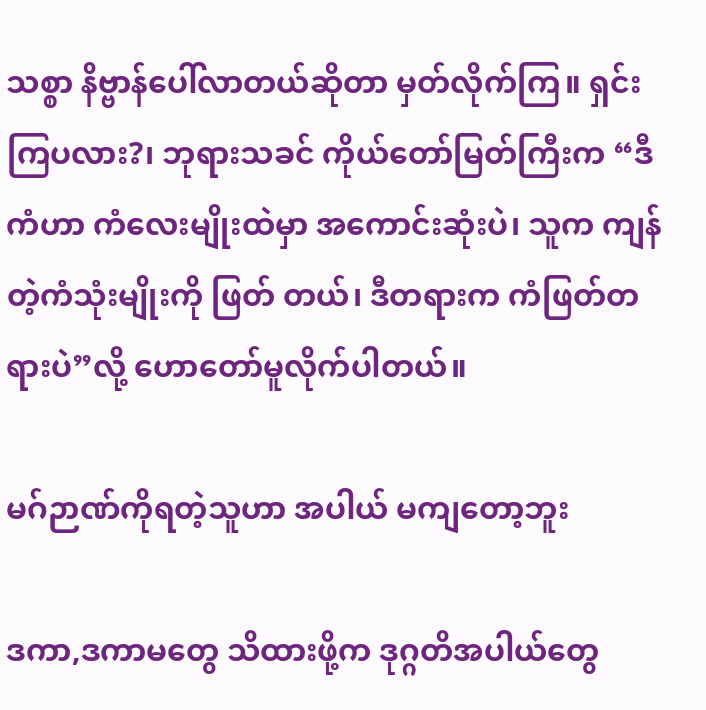သစ္စာ နိဗ္ဗာန်ပေါ်လာတယ်ဆိုတာ မှတ်လိုက်ကြ။ ရှင်းကြပလား?၊ ဘုရားသခင် ကိုယ်တော်မြတ်ကြီးက “ဒီကံဟာ ကံလေးမျိုးထဲမှာ အကောင်းဆုံးပဲ၊ သူက ကျန်တဲ့ကံသုံးမျိုးကို ဖြတ် တယ်၊ ဒီတရားက ကံဖြတ်တရားပဲ”လို့ ဟောတော်မူလိုက်ပါတယ်။

မဂ်ဉာဏ်ကိုရတဲ့သူဟာ အပါယ် မကျတော့ဘူး

ဒကာ,ဒကာမတွေ သိထားဖို့က ဒုဂ္ဂတိအပါယ်တွေ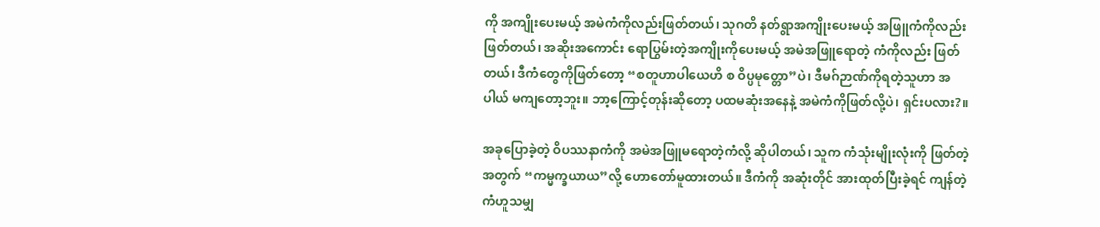ကို အကျိုးပေးမယ့် အမဲကံကိုလည်းဖြတ်တယ်၊ သုဂတိ နတ်ရွာအကျိုးပေးမယ့် အဖြူကံကိုလည်းဖြတ်တယ်၊ အဆိုးအကောင်း ရောပြွမ်းတဲ့အကျိုးကိုပေးမယ့် အမဲအဖြူရောတဲ့ ကံကိုလည်း ဖြတ်တယ်၊ ဒီကံတွေကိုဖြတ်တော့ “စတူဟာပါယေဟိ စ ဝိပ္ပမုတ္တော”ပဲ၊ ဒီမဂ်ဉာဏ်ကိုရတဲ့သူဟာ အပါယ် မကျတော့ဘူး။ ဘာ့ကြောင့်တုန်းဆိုတော့ ပထမဆုံးအနေနဲ့ အမဲကံကိုဖြတ်လို့ပဲ၊ ရှင်းပလား?။

အခုပြောခဲ့တဲ့ ဝိပဿနာကံကို အမဲအဖြူမရောတဲ့ကံလို့ ဆိုပါတယ်၊ သူက ကံသုံးမျိုးလုံးကို ဖြတ်တဲ့အတွက် “ကမ္မက္ခယာယ”လို့ ဟောတော်မူထားတယ်။ ဒီကံကို အဆုံးတိုင် အားထုတ်ပြီးခဲ့ရင် ကျန်တဲ့ကံဟူသမျှ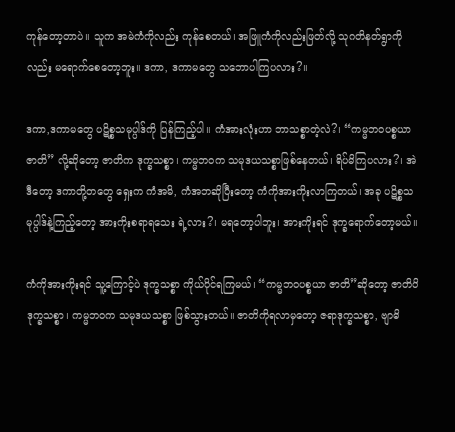ကုန်တော့တာပဲ။ သူက အမဲကံကိုလည်း ကုန်စေတယ်၊ အဖြူကံကိုလည်းဖြတ်လို့ သုဂတိနတ်ရွာကိုလည်း မရောက်စေတော့ဘူး။ ဒကာ, ဒကာမတွေ သဘောပါကြပလား?။

ဒကာ,ဒကာမတွေ ပဋိစ္စသမုပ္ပါဒ်ကို ပြန်ကြည့်ပါ။ ကံအားလုံးဟာ ဘာသစ္စာတဲ့လဲ?၊ “ကမ္မဘဝပစ္စယာ ဇာတိ” လို့ဆိုတော့ ဇာတိက ဒုက္ခသစ္စာ၊ ကမ္မဘဝက သမုဒယသစ္စာဖြစ်နေတယ်၊ ရိပ်မိကြပလား?၊ အဲဒီတော့ ဒကာတို့တတွေ ရှေးက ကံအမိ, ကံအဘဆိုပြီးတော့ ကံကိုအားကိုးလာကြတယ်၊ အခု ပဋိစ္စသမုပ္ပါဒ်နဲ့ကြည့်တော့ အားကိုးစရာရသေး ရဲ့လား?၊ မရတော့ပါဘူး၊ အားကိုးရင် ဒုက္ခရောက်တော့မယ်။

ကံကိုအားကိုးရင် သူ့ကြောင့်ပဲ ဒုက္ခသစ္စာ ကိုယ်ပိုင်ရကြမယ်၊ “ကမ္မဘဝပစ္စယာ ဇာတိ”ဆိုတော့ ဇာတိပိ ဒုက္ခသစ္စာ၊ ကမ္မဘဝက သမုဒယသစ္စာ ဖြစ်သွားတယ်။ ဇာတိကိုရလာမှတော့ ဇရာဒုက္ခသစ္စာ, ဗျာဓိ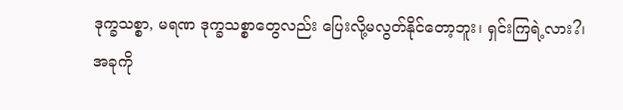ဒုက္ခသစ္စာ, မရဏ ဒုက္ခသစ္စာတွေလည်း ပြေးလို့မလွတ်နိုင်တော့ဘူး၊ ရှင်းကြရဲ့လား?၊ အခုကို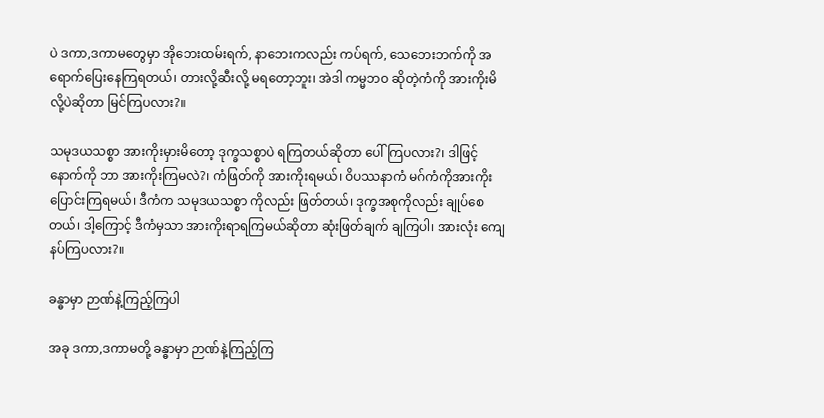ပဲ ဒကာ,ဒကာမတွေမှာ အိုဘေးထမ်းရက်, နာဘေးကလည်း ကပ်ရက်, သေဘေးဘက်ကို အရောက်ပြေးနေကြရတယ်၊ တားလို့ဆီးလို့ မရတော့ဘူး၊ အဲဒါ ကမ္မဘဝ ဆိုတဲ့ကံကို အားကိုးမိလို့ပဲဆိုတာ မြင်ကြပလား?။

သမုဒယသစ္စာ အားကိုးမှားမိတော့ ဒုက္ခသစ္စာပဲ ရကြတယ်ဆိုတာ ပေါ်ကြပလား?၊ ဒါဖြင့် နောက်ကို ဘာ အားကိုးကြမလဲ?၊ ကံဖြတ်ကို အားကိုးရမယ်၊ ဝိပဿနာကံ မဂ်ကံကိုအားကိုး ပြောင်းကြရမယ်၊ ဒီကံက သမုဒယသစ္စာ ကိုလည်း ဖြတ်တယ်၊ ဒုက္ခအစုကိုလည်း ချုပ်စေတယ်၊ ဒါ့ကြောင့် ဒီကံမှသာ အားကိုးရာရကြမယ်ဆိုတာ ဆုံးဖြတ်ချက် ချကြပါ၊ အားလုံး ကျေနပ်ကြပလား?။

ခန္ဓာမှာ ဉာဏ်နဲ့ကြည့်ကြပါ

အခု ဒကာ,ဒကာမတို့ ခန္ဓာမှာ ဉာဏ်နဲ့ကြည့်ကြ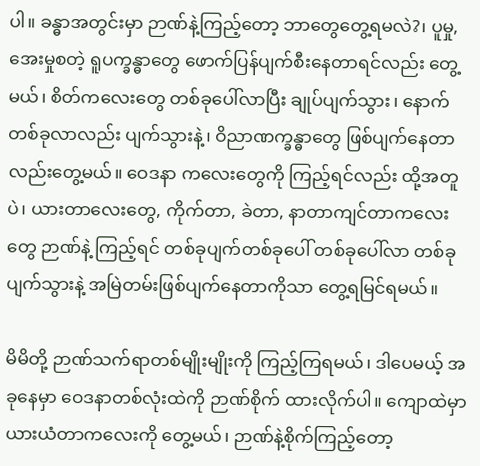ပါ။ ခန္ဓာအတွင်းမှာ ဉာဏ်နဲ့ကြည့်တော့ ဘာတွေတွေ့ရမလဲ?၊ ပူမှု, အေးမှုစတဲ့ ရူပက္ခန္ဓာတွေ ဖောက်ပြန်ပျက်စီးနေတာရင်လည်း တွေ့မယ်၊ စိတ်ကလေးတွေ တစ်ခုပေါ်လာပြီး ချုပ်ပျက်သွား၊ နောက်တစ်ခုလာလည်း ပျက်သွားနဲ့၊ ဝိညာဏက္ခန္ဓာတွေ ဖြစ်ပျက်နေတာလည်းတွေ့မယ်။ ဝေဒနာ ကလေးတွေကို ကြည့်ရင်လည်း ထို့အတူပဲ၊ ယားတာလေးတွေ, ကိုက်တာ, ခဲတာ, နာတာကျင်တာကလေးတွေ ဉာဏ်နဲ့ ကြည့်ရင် တစ်ခုပျက်တစ်ခုပေါ် တစ်ခုပေါ်လာ တစ်ခုပျက်သွားနဲ့ အမြဲတမ်းဖြစ်ပျက်နေတာကိုသာ တွေ့ရမြင်ရမယ်။

မိမိတို့ ဉာဏ်သက်ရာတစ်မျိုးမျိုးကို ကြည့်ကြရမယ်၊ ဒါပေမယ့် အခုနေမှာ ဝေဒနာတစ်လုံးထဲကို ဉာဏ်စိုက် ထားလိုက်ပါ။ ကျောထဲမှာ ယားယံတာကလေးကို တွေ့မယ်၊ ဉာဏ်နဲ့စိုက်ကြည့်တော့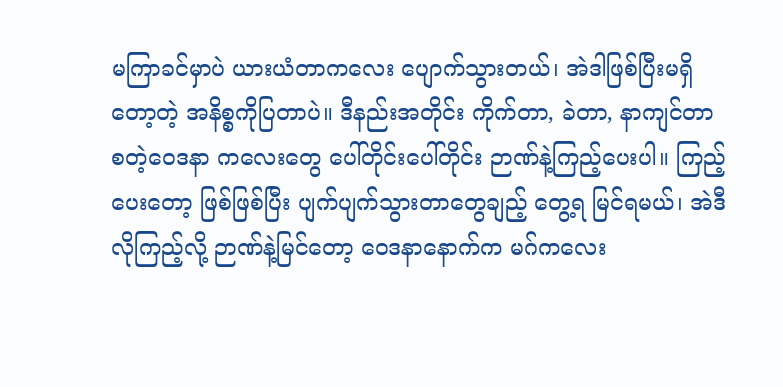မကြာခင်မှာပဲ ယားယံတာကလေး ပျောက်သွားတယ်၊ အဲဒါဖြစ်ပြီးမရှိတော့တဲ့ အနိစ္စကိုပြတာပဲ။ ဒီနည်းအတိုင်း ကိုက်တာ, ခဲတာ, နာကျင်တာ စတဲ့ဝေဒနာ ကလေးတွေ ပေါ်တိုင်းပေါ်တိုင်း ဉာဏ်နဲ့ကြည့်ပေးပါ။ ကြည့်ပေးတော့ ဖြစ်ဖြစ်ပြီး ပျက်ပျက်သွားတာတွေချည့် တွေ့ရ မြင်ရမယ်၊ အဲဒီလိုကြည့်လို့ ဉာဏ်နဲ့မြင်တော့ ဝေဒနာနောက်က မဂ်ကလေး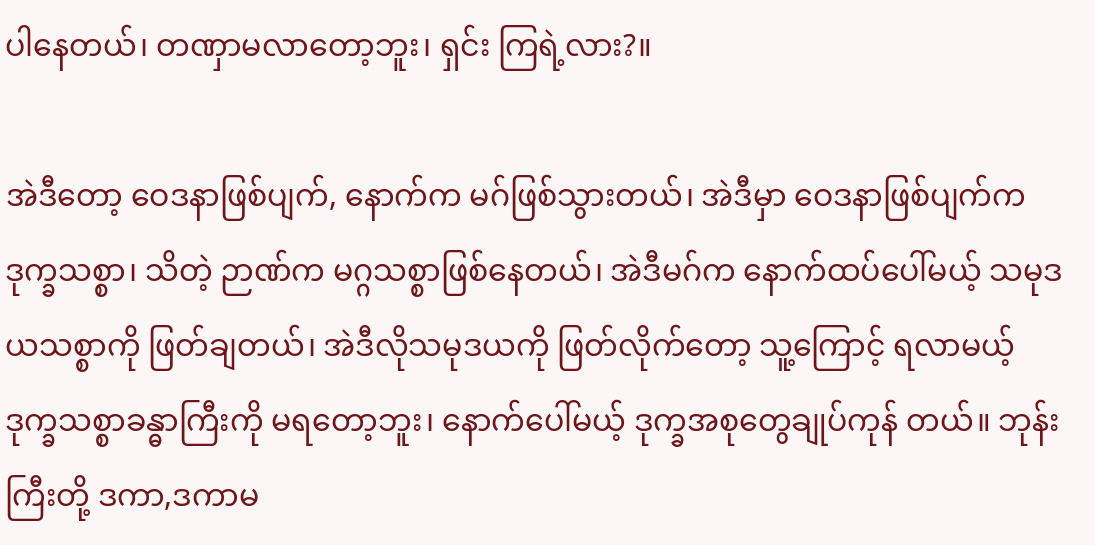ပါနေတယ်၊ တဏှာမလာတော့ဘူး၊ ရှင်း ကြရဲ့လား?။

အဲဒီတော့ ဝေဒနာဖြစ်ပျက်, နောက်က မဂ်ဖြစ်သွားတယ်၊ အဲဒီမှာ ဝေဒနာဖြစ်ပျက်က ဒုက္ခသစ္စာ၊ သိတဲ့ ဉာဏ်က မဂ္ဂသစ္စာဖြစ်နေတယ်၊ အဲဒီမဂ်က နောက်ထပ်ပေါ်မယ့် သမုဒယသစ္စာကို ဖြတ်ချတယ်၊ အဲဒီလိုသမုဒယကို ဖြတ်လိုက်တော့ သူ့ကြောင့် ရလာမယ့် ဒုက္ခသစ္စာခန္ဓာကြီးကို မရတော့ဘူး၊ နောက်ပေါ်မယ့် ဒုက္ခအစုတွေချုပ်ကုန် တယ်။ ဘုန်းကြီးတို့ ဒကာ,ဒကာမ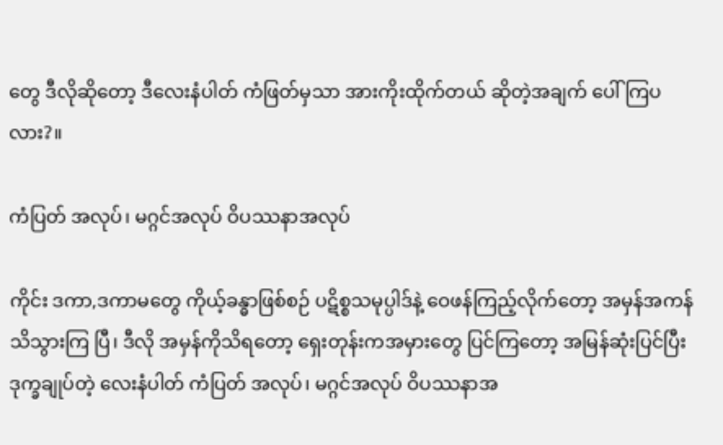တွေ ဒီလိုဆိုတော့ ဒီလေးနံပါတ် ကံဖြတ်မှသာ အားကိုးထိုက်တယ် ဆိုတဲ့အချက် ပေါ်ကြပလား?။

ကံပြတ် အလုပ်၊ မဂ္ဂင်အလုပ် ဝိပဿနာအလုပ်

ကိုင်း ဒကာ,ဒကာမတွေ ကိုယ့်ခန္ဓာဖြစ်စဉ် ပဋိစ္စသမုပ္ပါဒ်နဲ့ ဝေဖန်ကြည့်လိုက်တော့ အမှန်အကန်သိသွားကြ ပြီ၊ ဒီလို အမှန်ကိုသိရတော့ ရှေးတုန်းကအမှားတွေ ပြင်ကြတော့ အမြန်ဆုံးပြင်ပြီး ဒုက္ခချုပ်တဲ့ လေးနံပါတ် ကံပြတ် အလုပ်၊ မဂ္ဂင်အလုပ် ဝိပဿနာအ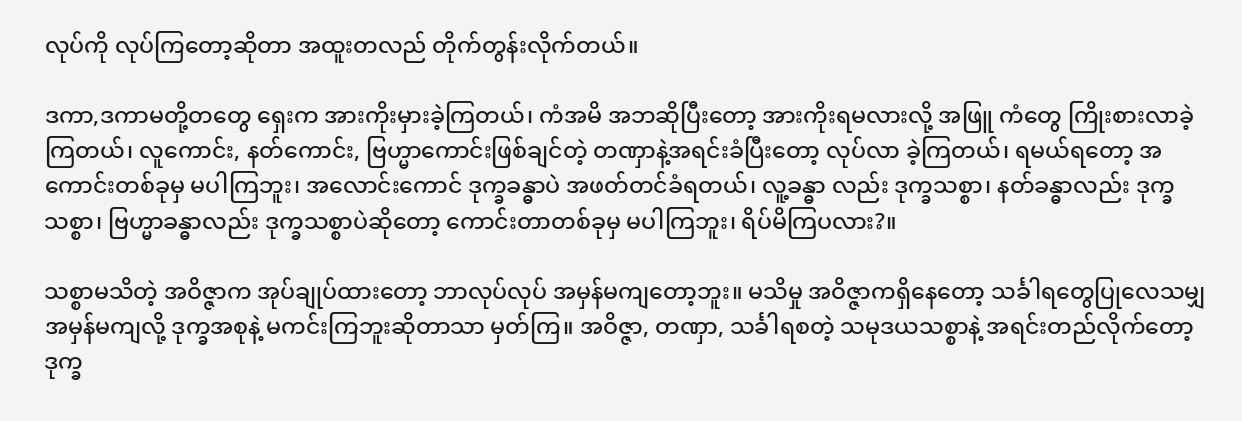လုပ်ကို လုပ်ကြတော့ဆိုတာ အထူးတလည် တိုက်တွန်းလိုက်တယ်။

ဒကာ,ဒကာမတို့တတွေ ရှေးက အားကိုးမှားခဲ့ကြတယ်၊ ကံအမိ အဘဆိုပြီးတော့ အားကိုးရမလားလို့ အဖြူ ကံတွေ ကြိုးစားလာခဲ့ကြတယ်၊ လူကောင်း, နတ်ကောင်း, ဗြဟ္မာကောင်းဖြစ်ချင်တဲ့ တဏှာနဲ့အရင်းခံပြီးတော့ လုပ်လာ ခဲ့ကြတယ်၊ ရမယ်ရတော့ အကောင်းတစ်ခုမှ မပါကြဘူး၊ အလောင်းကောင် ဒုက္ခခန္ဓာပဲ အဖတ်တင်ခံရတယ်၊ လူ့ခန္ဓာ လည်း ဒုက္ခသစ္စာ၊ နတ်ခန္ဓာလည်း ဒုက္ခသစ္စာ၊ ဗြဟ္မာခန္ဓာလည်း ဒုက္ခသစ္စာပဲဆိုတော့ ကောင်းတာတစ်ခုမှ မပါကြဘူး၊ ရိပ်မိကြပလား?။

သစ္စာမသိတဲ့ အဝိဇ္ဇာက အုပ်ချုပ်ထားတော့ ဘာလုပ်လုပ် အမှန်မကျတော့ဘူး။ မသိမှု အဝိဇ္ဇာကရှိနေတော့ သင်္ခါရတွေပြုလေသမျှ အမှန်မကျလို့ ဒုက္ခအစုနဲ့ မကင်းကြဘူးဆိုတာသာ မှတ်ကြ။ အဝိဇ္ဇာ, တဏှာ, သင်္ခါရစတဲ့ သမုဒယသစ္စာနဲ့ အရင်းတည်လိုက်တော့ ဒုက္ခ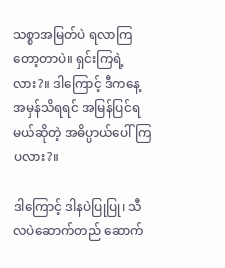သစ္စာအမြတ်ပဲ ရလာကြတော့တာပဲ။ ရှင်းကြရဲ့လား?။ ဒါကြောင့် ဒီကနေ့ အမှန်သိရရင် အမြန်ပြင်ရမယ်ဆိုတဲ့ အဓိပ္ပာယ်ပေါ်ကြပလား?။

ဒါကြောင့် ဒါနပဲပြုပြု၊ သီလပဲဆောက်တည် ဆောက်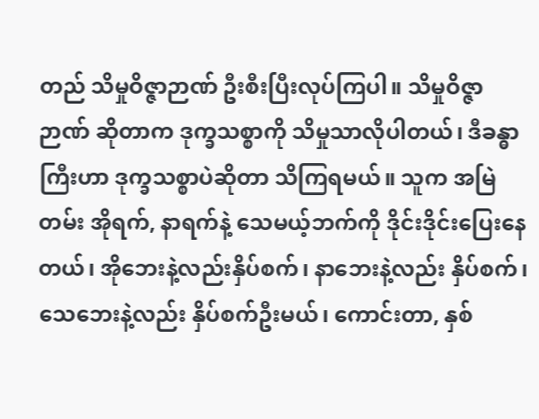တည် သိမှုဝိဇ္ဇာဉာဏ် ဦးစီးပြီးလုပ်ကြပါ။ သိမှုဝိဇ္ဇာဉာဏ် ဆိုတာက ဒုက္ခသစ္စာကို သိမှုသာလိုပါတယ်၊ ဒီခန္ဓာကြီးဟာ ဒုက္ခသစ္စာပဲဆိုတာ သိကြရမယ်။ သူက အမြဲတမ်း အိုရက်, နာရက်နဲ့ သေမယ့်ဘက်ကို ဒိုင်းဒိုင်းပြေးနေတယ်၊ အိုဘေးနဲ့လည်းနှိပ်စက်၊ နာဘေးနဲ့လည်း နှိပ်စက်၊ သေဘေးနဲ့လည်း နှိပ်စက်ဦးမယ်၊ ကောင်းတာ, နှစ်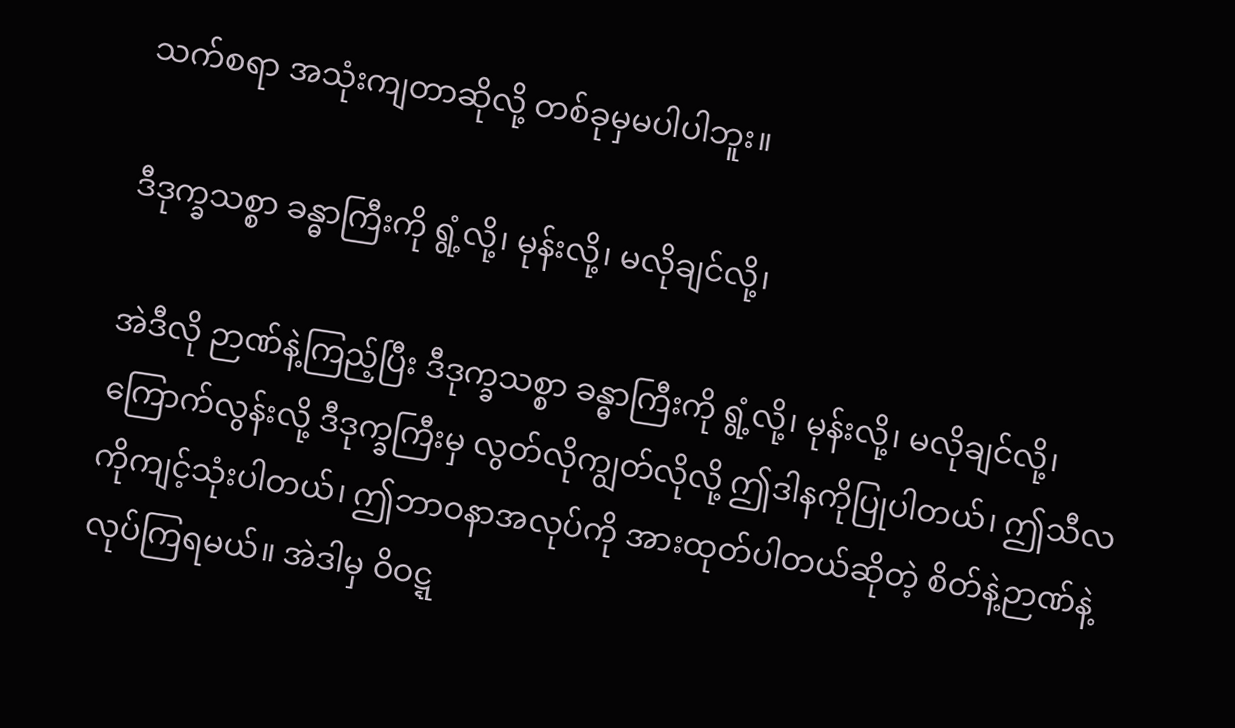သက်စရာ အသုံးကျတာဆိုလို့ တစ်ခုမှမပါပါဘူး။

ဒီဒုက္ခသစ္စာ ခန္ဓာကြီးကို ရွံ့လို့၊ မုန်းလို့၊ မလိုချင်လို့၊

အဲဒီလို ဉာဏ်နဲ့ကြည့်ပြီး ဒီဒုက္ခသစ္စာ ခန္ဓာကြီးကို ရွံ့လို့၊ မုန်းလို့၊ မလိုချင်လို့၊ ကြောက်လွန်းလို့ ဒီဒုက္ခကြီးမှ လွတ်လိုကျွတ်လိုလို့ ဤဒါနကိုပြုပါတယ်၊ ဤသီလကိုကျင့်သုံးပါတယ်၊ ဤဘာဝနာအလုပ်ကို အားထုတ်ပါတယ်ဆိုတဲ့ စိတ်နဲ့ဉာဏ်နဲ့ လုပ်ကြရမယ်။ အဲဒါမှ ဝိဝဋ္ဋ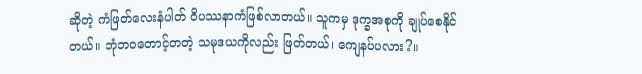ဆိုတဲ့ ကံဖြတ်လေးနံပါတ် ဝိပဿနာကံဖြစ်လာတယ်။ သူကမှ ဒုက္ခအစုကို ချုပ်စေနိုင်တယ်။ ဘုံဘဝတောင့်တတဲ့ သမုဒယကိုလည်း ဖြတ်တယ်၊ ကျေနပ်ပလား?။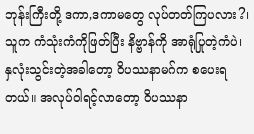ဘုန်းကြီးတို့ ဒကာ,ဒကာမတွေ လုပ်တတ်ကြပလား?၊ သူက ကံသုံးကံကိုဖြတ်ပြီး နိဗ္ဗာန်ကို အာရုံပြုတဲ့ကံပဲ၊ နှလုံးသွင်းတဲ့အခါတော့ ဝိပဿနာမဂ်က စပေးရတယ်။ အလုပ်ဝါရင့်လာတော့ ဝိပဿနာ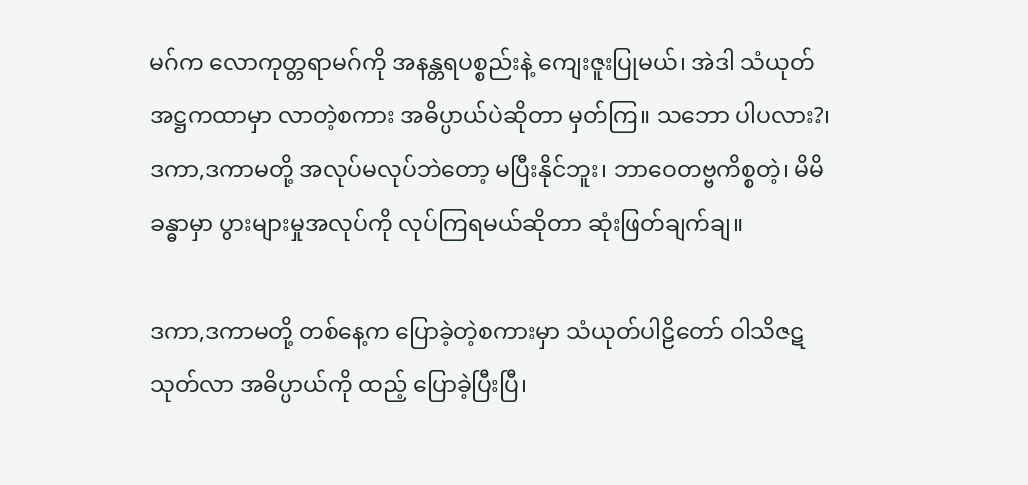မဂ်က လောကုတ္တရာမဂ်ကို အနန္တရပစ္စည်းနဲ့ ကျေးဇူးပြုမယ်၊ အဲဒါ သံယုတ်အဋ္ဌကထာမှာ လာတဲ့စကား အဓိပ္ပာယ်ပဲဆိုတာ မှတ်ကြ။ သဘော ပါပလား?၊ ဒကာ,ဒကာမတို့ အလုပ်မလုပ်ဘဲတော့ မပြီးနိုင်ဘူး၊ ဘာဝေတဗ္ဗကိစ္စတဲ့၊ မိမိခန္ဓာမှာ ပွားများမှုအလုပ်ကို လုပ်ကြရမယ်ဆိုတာ ဆုံးဖြတ်ချက်ချ။

ဒကာ,ဒကာမတို့ တစ်နေ့က ပြောခဲ့တဲ့စကားမှာ သံယုတ်ပါဠိတော် ဝါသိဇဋသုတ်လာ အဓိပ္ပာယ်ကို ထည့် ပြောခဲ့ပြီးပြီ၊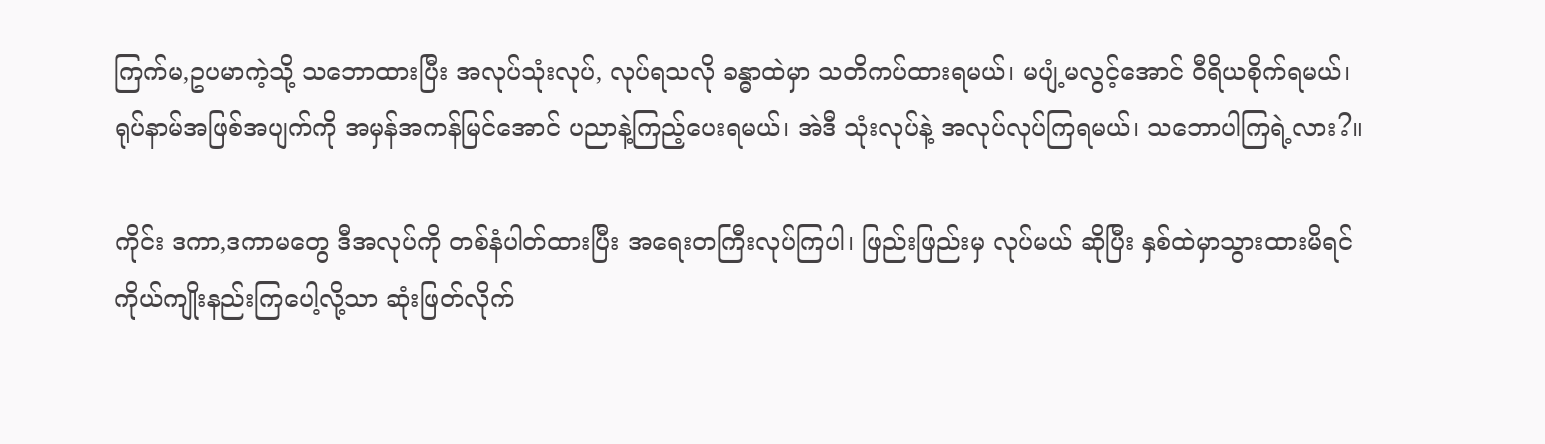ကြက်မ,ဥပမာကဲ့သို့ သဘောထားပြီး အလုပ်သုံးလုပ်, လုပ်ရသလို ခန္ဓာထဲမှာ သတိကပ်ထားရမယ်၊ မပျံ့မလွင့်အောင် ဝီရိယစိုက်ရမယ်၊ ရုပ်နာမ်အဖြစ်အပျက်ကို အမှန်အကန်မြင်အောင် ပညာနဲ့ကြည့်ပေးရမယ်၊ အဲဒီ သုံးလုပ်နဲ့ အလုပ်လုပ်ကြရမယ်၊ သဘောပါကြရဲ့လား?။

ကိုင်း ဒကာ,ဒကာမတွေ ဒီအလုပ်ကို တစ်နံပါတ်ထားပြီး အရေးတကြီးလုပ်ကြပါ၊ ဖြည်းဖြည်းမှ လုပ်မယ် ဆိုပြီး နှစ်ထဲမှာသွားထားမိရင် ကိုယ်ကျိုးနည်းကြပေါ့လို့သာ ဆုံးဖြတ်လိုက်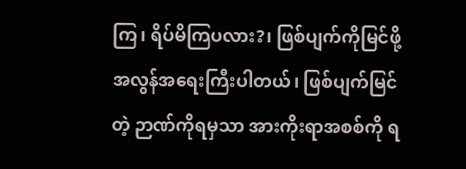ကြ၊ ရိပ်မိကြပလား?၊ ဖြစ်ပျက်ကိုမြင်ဖို့ အလွန်အရေးကြီးပါတယ်၊ ဖြစ်ပျက်မြင်တဲ့ ဉာဏ်ကိုရမှသာ အားကိုးရာအစစ်ကို ရ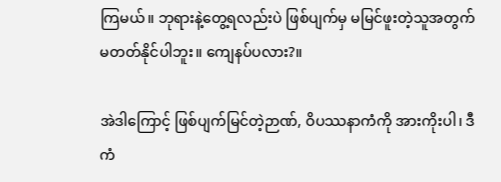ကြမယ်။ ဘုရားနဲ့တွေ့ရလည်းပဲ ဖြစ်ပျက်မှ မမြင်ဖူးတဲ့သူအတွက် မတတ်နိုင်ပါဘူး။ ကျေနပ်ပလား?။

အဲဒါကြောင့် ဖြစ်ပျက်မြင်တဲ့ဉာဏ်, ဝိပဿနာကံကို အားကိုးပါ၊ ဒီကံ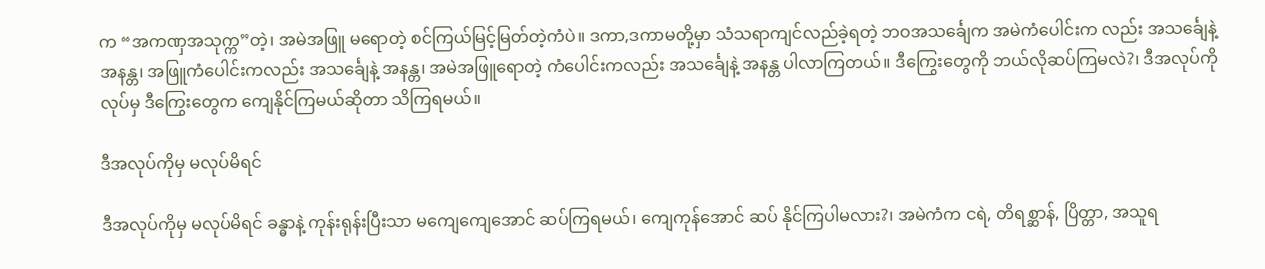က “အကဏှအသုက္က”တဲ့၊ အမဲအဖြူ မရောတဲ့ စင်ကြယ်မြင့်မြတ်တဲ့ကံပဲ။ ဒကာ,ဒကာမတို့မှာ သံသရာကျင်လည်ခဲ့ရတဲ့ ဘဝအသင်္ချေက အမဲကံပေါင်းက လည်း အသင်္ချေနဲ့ အနန္တ၊ အဖြူကံပေါင်းကလည်း အသင်္ချေနဲ့ အနန္တ၊ အမဲအဖြူရောတဲ့ ကံပေါင်းကလည်း အသင်္ချေနဲ့ အနန္တ ပါလာကြတယ်။ ဒီကြွေးတွေကို ဘယ်လိုဆပ်ကြမလဲ?၊ ဒီအလုပ်ကိုလုပ်မှ ဒီကြွေးတွေက ကျေနိုင်ကြမယ်ဆိုတာ သိကြရမယ်။

ဒီအလုပ်ကိုမှ မလုပ်မိရင်

ဒီအလုပ်ကိုမှ မလုပ်မိရင် ခန္ဓာနဲ့ ကုန်းရုန်းပြီးသာ မကျေကျေအောင် ဆပ်ကြရမယ်၊ ကျေကုန်အောင် ဆပ် နိုင်ကြပါမလား?၊ အမဲကံက ငရဲ, တိရစ္ဆာန်, ပြိတ္တာ, အသူရ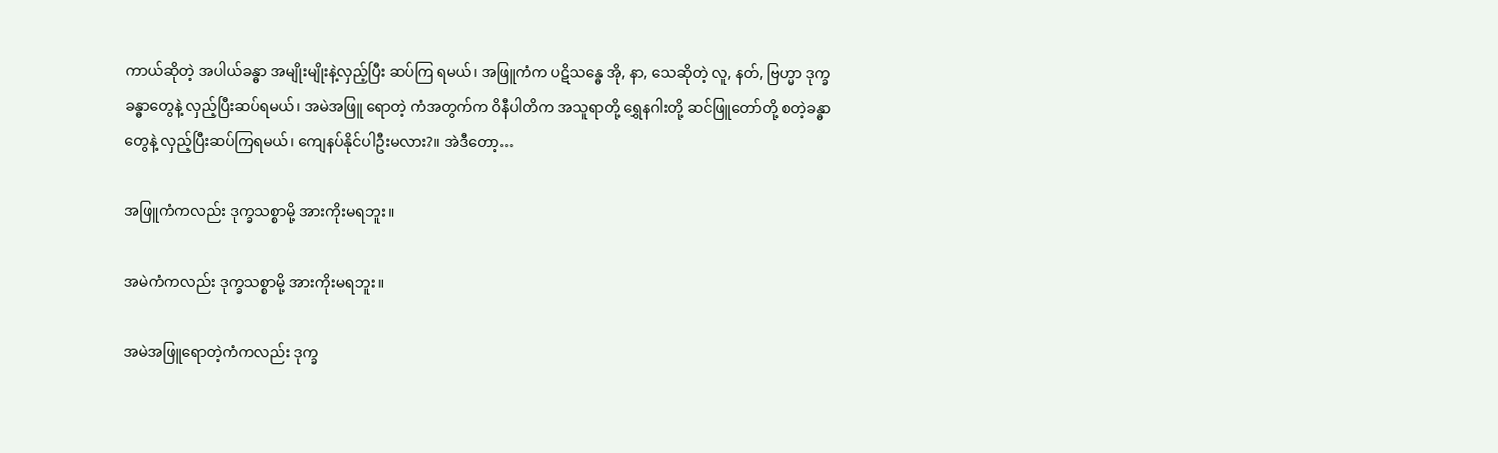ကာယ်ဆိုတဲ့ အပါယ်ခန္ဓာ အမျိုးမျိုးနဲ့လှည့်ပြီး ဆပ်ကြ ရမယ်၊ အဖြူကံက ပဋိသန္ဓေ အို, နာ, သေဆိုတဲ့ လူ, နတ်, ဗြဟ္မာ ဒုက္ခခန္ဓာတွေနဲ့ လှည့်ပြီးဆပ်ရမယ်၊ အမဲအဖြူ ရောတဲ့ ကံအတွက်က ဝိနီပါတိက အသူရာတို့ ရွှေနဂါးတို့ ဆင်ဖြူတော်တို့ စတဲ့ခန္ဓာတွေနဲ့ လှည့်ပြီးဆပ်ကြရမယ်၊ ကျေနပ်နိုင်ပါဦးမလား?။ အဲဒီတော့…

အဖြူကံကလည်း ဒုက္ခသစ္စာမို့ အားကိုးမရဘူး။

အမဲကံကလည်း ဒုက္ခသစ္စာမို့ အားကိုးမရဘူး။

အမဲအဖြူရောတဲ့ကံကလည်း ဒုက္ခ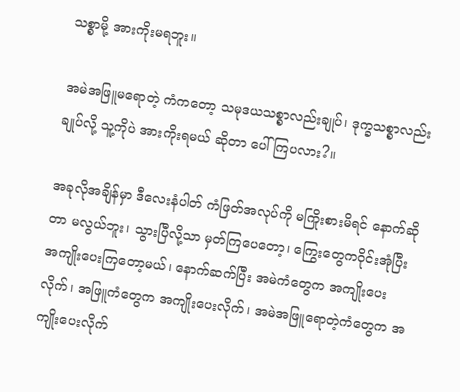သစ္စာမို့ အားကိုးမရဘူး။

အမဲအဖြူမရောတဲ့ ကံကတော့ သမုဒယသစ္စာလည်းချုပ်၊ ဒုက္ခသစ္စာလည်းချုပ်လို့ သူ့ကိုပဲ အားကိုးရမယ် ဆိုတာ ပေါ်ကြပလား?။

အခုလိုအချိန်မှာ ဒီလေးနံပါတ် ကံဖြတ်အလုပ်ကို မကြိုးစားမိရင် နောက်ဆိုတာ မလွယ်ဘူး၊ သွားပြီလို့သာ မှတ်ကြပေတော့၊ ကြွေးတွေကဝိုင်းအုံပြီး အကျိုးပေးကြတော့မယ်၊ နောက်ဆက်ပြီး အမဲကံတွေက အကျိုးပေးလိုက်၊ အဖြူကံတွေက အကျိုးပေးလိုက်၊ အမဲအဖြူရောတဲ့ကံတွေက အကျိုးပေးလိုက်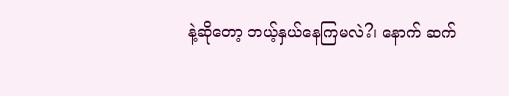နဲ့ဆိုတော့ ဘယ့်နှယ်နေကြမလဲ?၊ နောက် ဆက်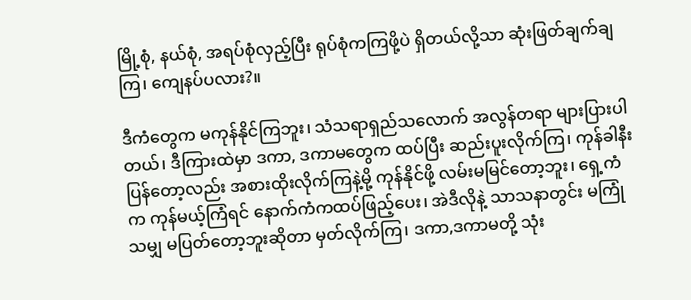မြို့စုံ, နယ်စုံ, အရပ်စုံလှည့်ပြီး ရုပ်စုံကကြဖို့ပဲ ရှိတယ်လို့သာ ဆုံးဖြတ်ချက်ချကြ၊ ကျေနပ်ပလား?။

ဒီကံတွေက မကုန်နိုင်ကြဘူး၊ သံသရာရှည်သလောက် အလွန်တရာ များပြားပါတယ်၊ ဒီကြားထဲမှာ ဒကာ, ဒကာမတွေက ထပ်ပြီး ဆည်းပူးလိုက်ကြ၊ ကုန်ခါနီးပြန်တော့လည်း အစားထိုးလိုက်ကြနဲ့မို့ ကုန်နိုင်ဖို့ လမ်းမမြင်တော့ဘူး၊ ရှေ့ကံက ကုန်မယ့်ကြံရင် နောက်ကံကထပ်ဖြည့်ပေး၊ အဲဒီလိုနဲ့ သာသနာတွင်း မကြုံသမျှ မပြတ်တော့ဘူးဆိုတာ မှတ်လိုက်ကြ၊ ဒကာ,ဒကာမတို့ သုံး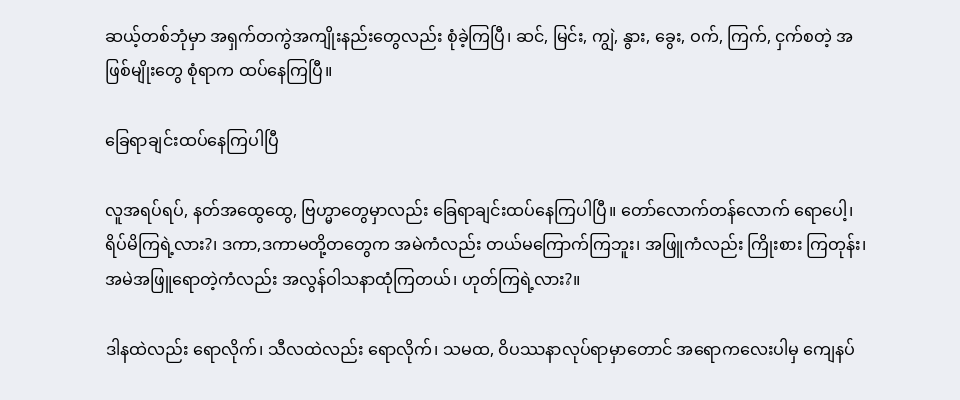ဆယ့်တစ်ဘုံမှာ အရှက်တကွဲအကျိုးနည်းတွေလည်း စုံခဲ့ကြပြီ၊ ဆင်, မြင်း, ကျွဲ, နွား, ခွေး, ဝက်, ကြက်, ငှက်စတဲ့ အဖြစ်မျိုးတွေ စုံရာက ထပ်နေကြပြီ။

ခြေရာချင်းထပ်နေကြပါပြီ

လူအရပ်ရပ်, နတ်အထွေထွေ, ဗြဟ္မာတွေမှာလည်း ခြေရာချင်းထပ်နေကြပါပြီ။ တော်လောက်တန်လောက် ရောပေါ့၊ ရိပ်မိကြရဲ့လား?၊ ဒကာ,ဒကာမတို့တတွေက အမဲကံလည်း တယ်မကြောက်ကြဘူး၊ အဖြူကံလည်း ကြိုးစား ကြတုန်း၊ အမဲအဖြူရောတဲ့ကံလည်း အလွန်ဝါသနာထုံကြတယ်၊ ဟုတ်ကြရဲ့လား?။

ဒါနထဲလည်း ရောလိုက်၊ သီလထဲလည်း ရောလိုက်၊ သမထ, ဝိပဿနာလုပ်ရာမှာတောင် အရောကလေးပါမှ ကျေနပ်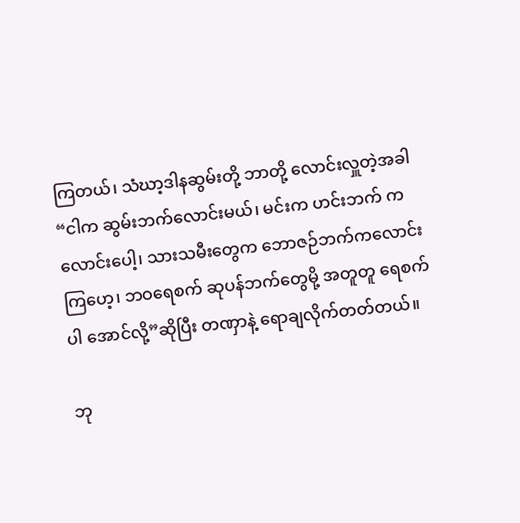ကြတယ်၊ သံဃာ့ဒါနဆွမ်းတို့ ဘာတို့ လောင်းလှူတဲ့အခါ “ငါက ဆွမ်းဘက်လောင်းမယ်၊ မင်းက ဟင်းဘက် ကလောင်းပေါ့၊ သားသမီးတွေက ဘောဇဉ်ဘက်ကလောင်းကြဟေ့၊ ဘဝရေစက် ဆုပန်ဘက်တွေမို့ အတူတူ ရေစက်ပါ အောင်လို့”ဆိုပြီး တဏှာနဲ့ ရောချလိုက်တတ်တယ်။

ဘု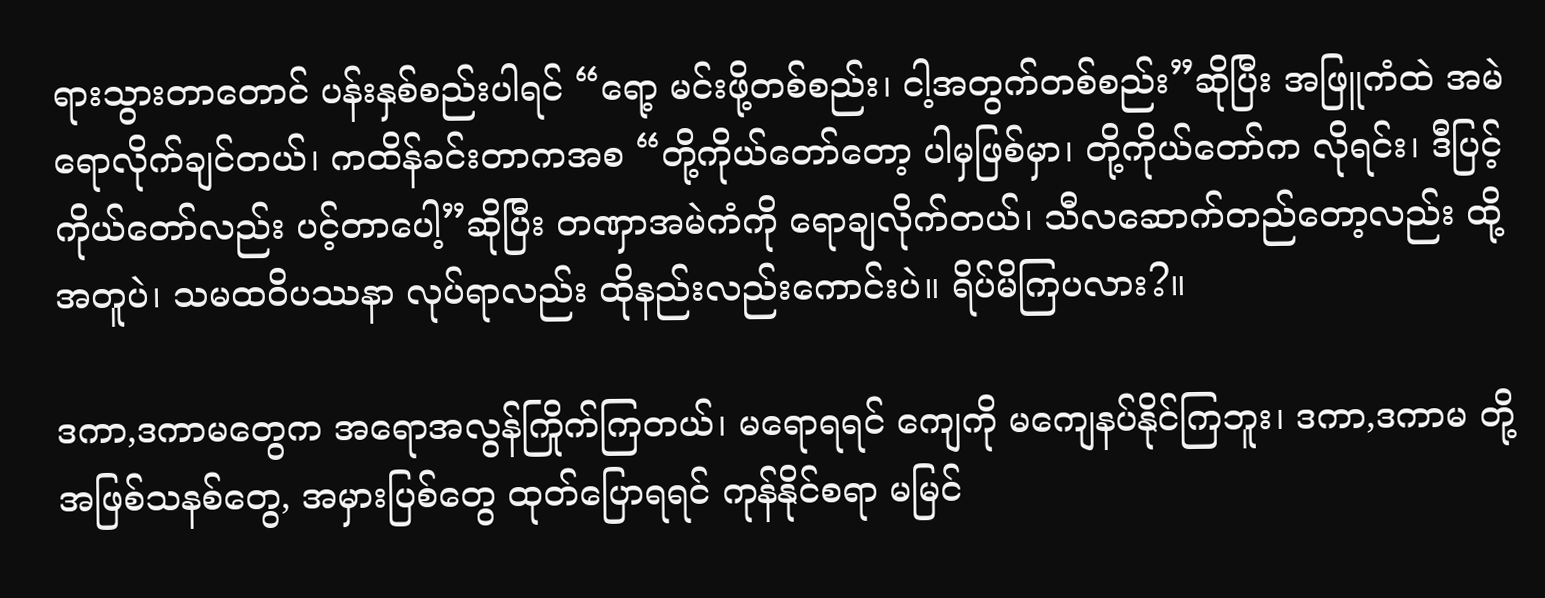ရားသွားတာတောင် ပန်းနှစ်စည်းပါရင် “ရော့ မင်းဖို့တစ်စည်း၊ ငါ့အတွက်တစ်စည်း”ဆိုပြီး အဖြူကံထဲ အမဲရောလိုက်ချင်တယ်၊ ကထိန်ခင်းတာကအစ “တို့ကိုယ်တော်တော့ ပါမှဖြစ်မှာ၊ တို့ကိုယ်တော်က လိုရင်း၊ ဒီပြင့် ကိုယ်တော်လည်း ပင့်တာပေါ့”ဆိုပြီး တဏှာအမဲကံကို ရောချလိုက်တယ်၊ သီလဆောက်တည်တော့လည်း ထို့အတူပဲ၊ သမထဝိပဿနာ လုပ်ရာလည်း ထိုနည်းလည်းကောင်းပဲ။ ရိပ်မိကြပလား?။

ဒကာ,ဒကာမတွေက အရောအလွန်ကြိုက်ကြတယ်၊ မရောရရင် ကျေကို မကျေနပ်နိုင်ကြဘူး၊ ဒကာ,ဒကာမ တို့အဖြစ်သနစ်တွေ, အမှားပြစ်တွေ ထုတ်ပြောရရင် ကုန်နိုင်စရာ မမြင်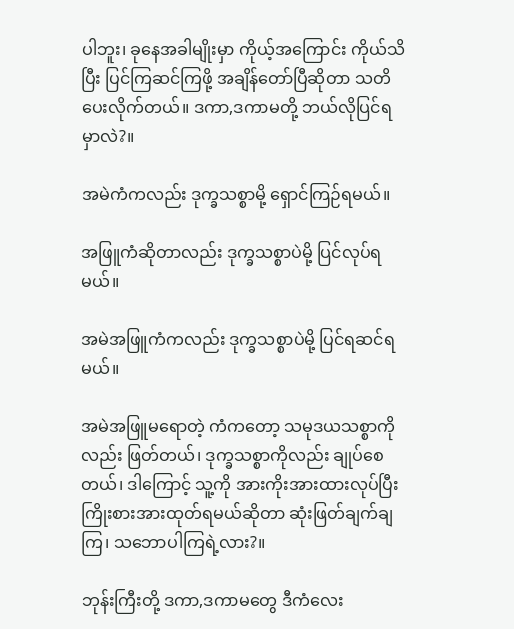ပါဘူး၊ ခုနေအခါမျိုးမှာ ကိုယ့်အကြောင်း ကိုယ်သိပြီး ပြင်ကြဆင်ကြဖို့ အချိန်တော်ပြီဆိုတာ သတိပေးလိုက်တယ်။ ဒကာ,ဒကာမတို့ ဘယ်လိုပြင်ရမှာလဲ?။

အမဲကံကလည်း ဒုက္ခသစ္စာမို့ ရှောင်ကြဉ်ရမယ်။

အဖြူကံဆိုတာလည်း ဒုက္ခသစ္စာပဲမို့ ပြင်လုပ်ရမယ်။

အမဲအဖြူကံကလည်း ဒုက္ခသစ္စာပဲမို့ ပြင်ရဆင်ရမယ်။

အမဲအဖြူမရောတဲ့ ကံကတော့ သမုဒယသစ္စာကိုလည်း ဖြတ်တယ်၊ ဒုက္ခသစ္စာကိုလည်း ချုပ်စေတယ်၊ ဒါကြောင့် သူ့ကို အားကိုးအားထားလုပ်ပြီး ကြိုးစားအားထုတ်ရမယ်ဆိုတာ ဆုံးဖြတ်ချက်ချကြ၊ သဘောပါကြရဲ့လား?။

ဘုန်းကြီးတို့ ဒကာ,ဒကာမတွေ ဒီကံလေး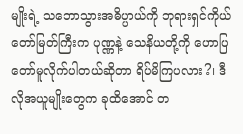မျိုးရဲ့ သဘောသွားအဓိပ္ပာယ်ကို ဘုရားရှင်ကိုယ်တော်မြတ်ကြီးက ပုဏ္ဏနဲ့ သေနိယတို့ကို ဟောပြတော်မူလိုက်ပါတယ်ဆိုတာ ရိပ်မိကြပလား?၊ ဒီလိုအယူမျိုးတွေက ခုထိအောင် တ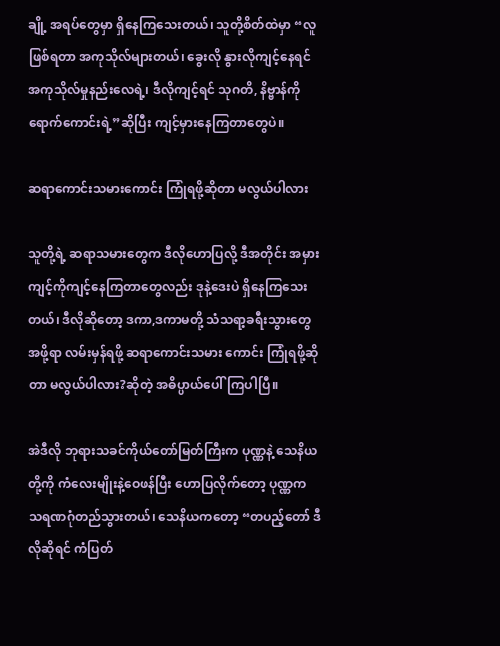ချို့ အရပ်တွေမှာ ရှိနေကြသေးတယ်၊ သူတို့စိတ်ထဲမှာ “လူဖြစ်ရတာ အကုသိုလ်များတယ်၊ ခွေးလို နွားလိုကျင့်နေရင် အကုသိုလ်မှုနည်းလေရဲ့၊ ဒီလိုကျင့်ရင် သုဂတိ, နိဗ္ဗာန်ကိုရောက်ကောင်းရဲ့”ဆိုပြီး ကျင့်မှားနေကြတာတွေပဲ။

ဆရာကောင်းသမားကောင်း ကြုံရဖို့ဆိုတာ မလွယ်ပါလား

သူတို့ရဲ့ ဆရာသမားတွေက ဒီလိုဟောပြလို့ ဒီအတိုင်း အမှားကျင့်ကိုကျင့်နေကြတာတွေလည်း ဒုနဲ့ဒေးပဲ ရှိနေကြသေးတယ်၊ ဒီလိုဆိုတော့ ဒကာ,ဒကာမတို့ သံသရာ့ခရီးသွားတွေအဖို့ရာ လမ်းမှန်ရဖို့ ဆရာကောင်းသမား ကောင်း ကြုံရဖို့ဆိုတာ မလွယ်ပါလား?ဆိုတဲ့ အဓိပ္ပာယ်ပေါ်ကြပါပြီ။

အဲဒီလို ဘုရားသခင်ကိုယ်တော်မြတ်ကြီးက ပုဏ္ဏနဲ့ သေနိယတို့ကို ကံလေးမျိုးနဲ့ဝေဖန်ပြီး ဟောပြလိုက်တော့ ပုဏ္ဏက သရဏဂုံတည်သွားတယ်၊ သေနိယကတော့ “တပည့်တော် ဒီလိုဆိုရင် ကံပြတ်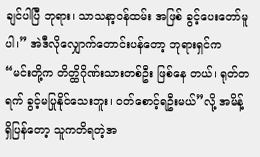ချင်ပါပြီ ဘုရား၊ သာသနာ့ဝန်ထမ်း အဖြစ် ခွင့်ပေးတော်မူပါ၊” အဲဒီလိုလျှောက်တောင်းပန်တော့ ဘုရားရှင်က “မင်းတို့က တိတ္ထိဂိုဏ်းသားတစ်ဦး ဖြစ်နေ တယ်၊ ရုတ်တရက် ခွင့်မပြုနိုင်သေးဘူး၊ ဝတ်စောင့်ရဦးမယ်”လို့ အမိန့်ရှိပြန်တော့ သူကတိရတဲ့အ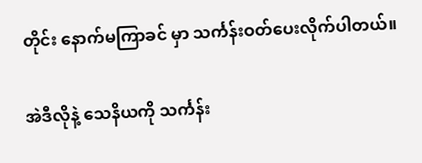တိုင်း နောက်မကြာခင် မှာ သင်္ကန်းဝတ်ပေးလိုက်ပါတယ်။

အဲဒီလိုနဲ့ သေနိယကို သင်္ကန်း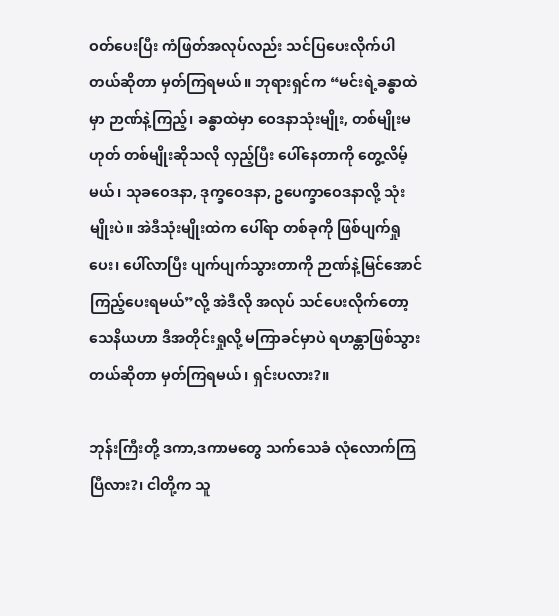ဝတ်ပေးပြီး ကံဖြတ်အလုပ်လည်း သင်ပြပေးလိုက်ပါတယ်ဆိုတာ မှတ်ကြရမယ်။ ဘုရားရှင်က “မင်းရဲ့ခန္ဓာထဲမှာ ဉာဏ်နဲ့ကြည့်၊ ခန္ဓာထဲမှာ ဝေဒနာသုံးမျိုး, တစ်မျိုးမဟုတ် တစ်မျိုးဆိုသလို လှည့်ပြီး ပေါ်နေတာကို တွေ့လိမ့်မယ်၊ သုခဝေဒနာ, ဒုက္ခဝေဒနာ, ဥပေက္ခာဝေဒနာလို့ သုံးမျိုးပဲ။ အဲဒီသုံးမျိုးထဲက ပေါ်ရာ တစ်ခုကို ဖြစ်ပျက်ရှုပေး၊ ပေါ်လာပြီး ပျက်ပျက်သွားတာကို ဉာဏ်နဲ့မြင်အောင်ကြည့်ပေးရမယ်”လို့ အဲဒီလို အလုပ် သင်ပေးလိုက်တော့ သေနိယဟာ ဒီအတိုင်းရှုလို့ မကြာခင်မှာပဲ ရဟန္တာဖြစ်သွားတယ်ဆိုတာ မှတ်ကြရမယ်၊ ရှင်းပလား?။

ဘုန်းကြီးတို့ ဒကာ,ဒကာမတွေ သက်သေခံ လုံလောက်ကြပြီလား?၊ ငါတို့က သူ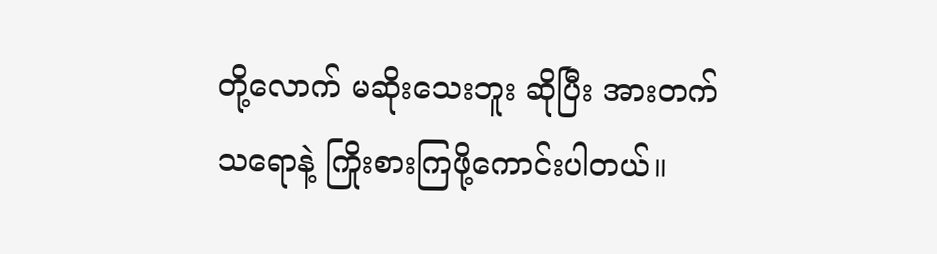တို့လောက် မဆိုးသေးဘူး ဆိုပြီး အားတက်သရောနဲ့ ကြိုးစားကြဖို့ကောင်းပါတယ်။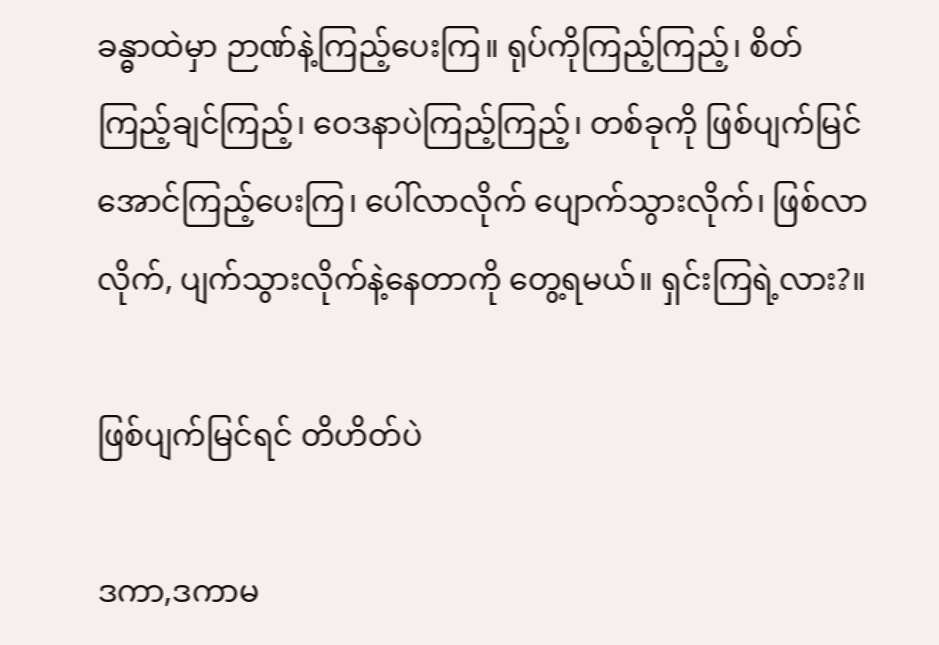ခန္ဓာထဲမှာ ဉာဏ်နဲ့ကြည့်ပေးကြ။ ရုပ်ကိုကြည့်ကြည့်၊ စိတ် ကြည့်ချင်ကြည့်၊ ဝေဒနာပဲကြည့်ကြည့်၊ တစ်ခုကို ဖြစ်ပျက်မြင်အောင်ကြည့်ပေးကြ၊ ပေါ်လာလိုက် ပျောက်သွားလိုက်၊ ဖြစ်လာလိုက်, ပျက်သွားလိုက်နဲ့နေတာကို တွေ့ရမယ်။ ရှင်းကြရဲ့လား?။

ဖြစ်ပျက်မြင်ရင် တိဟိတ်ပဲ

ဒကာ,ဒကာမ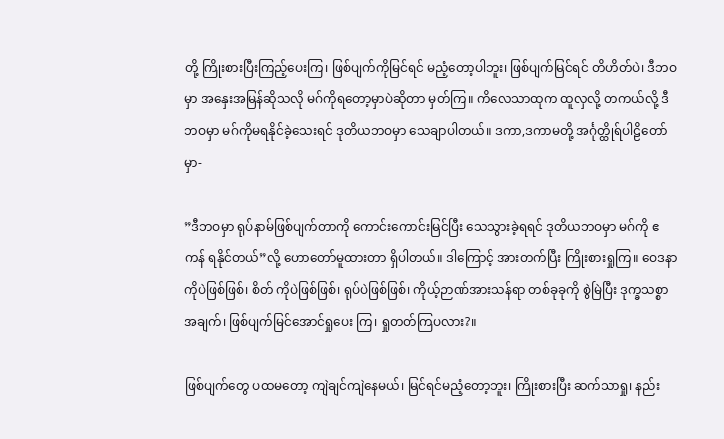တို့ ကြိုးစားပြီးကြည့်ပေးကြ၊ ဖြစ်ပျက်ကိုမြင်ရင် မညံ့တော့ပါဘူး၊ ဖြစ်ပျက်မြင်ရင် တိဟိတ်ပဲ၊ ဒီဘဝမှာ အနှေးအမြန်ဆိုသလို မဂ်ကိုရတော့မှာပဲဆိုတာ မှတ်ကြ။ ကိလေသာထုက ထူလှလို့ တကယ်လို့ ဒီဘဝမှာ မဂ်ကိုမရနိုင်ခဲ့သေးရင် ဒုတိယဘဝမှာ သေချာပါတယ်။ ဒကာ,ဒကာမတို့ အင်္ဂုတ္ထိုရ်ပါဠိတော်မှာ-

”ဒီဘဝမှာ ရုပ်နာမ်ဖြစ်ပျက်တာကို ကောင်းကောင်းမြင်ပြီး သေသွားခဲ့ရရင် ဒုတိယဘဝမှာ မဂ်ကို ဧကန် ရနိုင်တယ်”လို့ ဟောတော်မူထားတာ ရှိပါတယ်။ ဒါကြောင့် အားတက်ပြီး ကြိုးစားရှုကြ။ ဝေဒနာကိုပဲဖြစ်ဖြစ်၊ စိတ် ကိုပဲဖြစ်ဖြစ်၊ ရုပ်ပဲဖြစ်ဖြစ်၊ ကိုယ့်ဉာဏ်အားသန်ရာ တစ်ခုခုကို စွဲမြဲပြီး ဒုက္ခသစ္စာအချက်၊ ဖြစ်ပျက်မြင်အောင်ရှုပေး ကြ၊ ရှုတတ်ကြပလား?။

ဖြစ်ပျက်တွေ ပထမတော့ ကျဲချင်ကျဲနေမယ်၊ မြင်ရင်မညံ့တော့ဘူး၊ ကြိုးစားပြီး ဆက်သာရှု၊ နည်း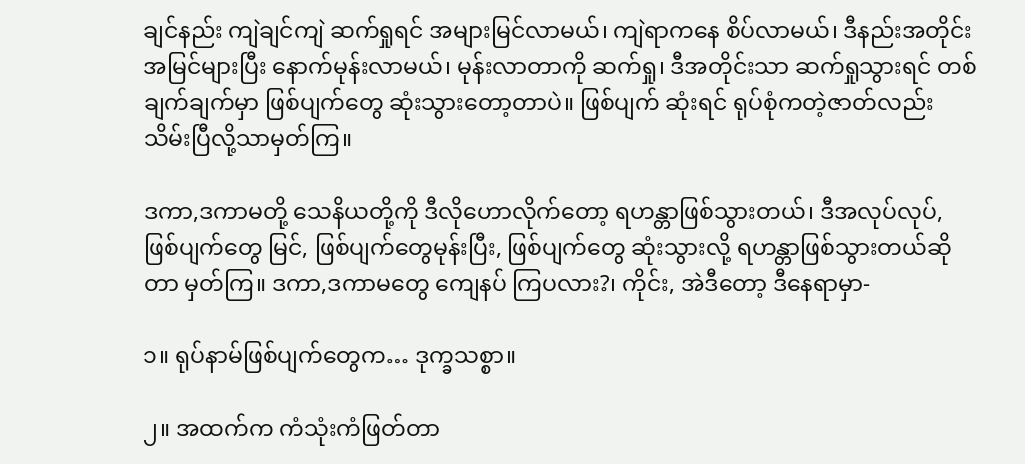ချင်နည်း ကျဲချင်ကျဲ ဆက်ရှုရင် အများမြင်လာမယ်၊ ကျဲရာကနေ စိပ်လာမယ်၊ ဒီနည်းအတိုင်း အမြင်များပြီး နောက်မုန်းလာမယ်၊ မုန်းလာတာကို ဆက်ရှု၊ ဒီအတိုင်းသာ ဆက်ရှုသွားရင် တစ်ချက်ချက်မှာ ဖြစ်ပျက်တွေ ဆုံးသွားတော့တာပဲ။ ဖြစ်ပျက် ဆုံးရင် ရုပ်စုံကတဲ့ဇာတ်လည်း သိမ်းပြီလို့သာမှတ်ကြ။

ဒကာ,ဒကာမတို့ သေနိယတို့ကို ဒီလိုဟောလိုက်တော့ ရဟန္တာဖြစ်သွားတယ်၊ ဒီအလုပ်လုပ်, ဖြစ်ပျက်တွေ မြင်, ဖြစ်ပျက်တွေမုန်းပြီး, ဖြစ်ပျက်တွေ ဆုံးသွားလို့ ရဟန္တာဖြစ်သွားတယ်ဆိုတာ မှတ်ကြ။ ဒကာ,ဒကာမတွေ ကျေနပ် ကြပလား?၊ ကိုင်း, အဲဒီတော့ ဒီနေရာမှာ-

၁။ ရုပ်နာမ်ဖြစ်ပျက်တွေက… ဒုက္ခသစ္စာ။

၂။ အထက်က ကံသုံးကံဖြတ်တာ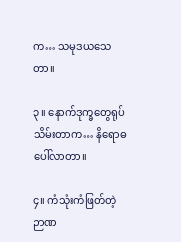က… သမုဒယသေတာ။

၃။ နောက်ဒုက္ခတွေရုပ်သိမ်းတာက… နိရောဓပေါ်လာတာ။

၄။ ကံသုံးကံဖြတ်တဲ့ ဉာဏ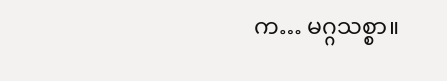က… မဂ္ဂသစ္စာ။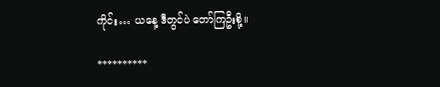ကိုင်း… ယနေ့ ဒီတွင်ပဲ တော်ကြဦးစို့။

**********